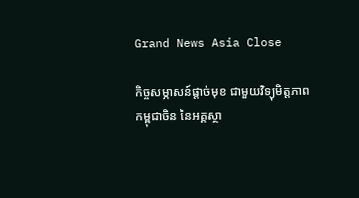Grand News Asia Close

កិច្ចសម្ភាសន៍ផ្តាច់មុខ ជាមួយវិទ្យុមិត្តភាពកម្ពុជាចិន នៃអគ្គស្ថា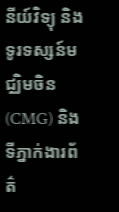នីយ៍វិទ្យុ និងទូរទស្សន៍មជ្ឈិមចិន(CMG) និងទីភ្នាក់ងារព័ត៌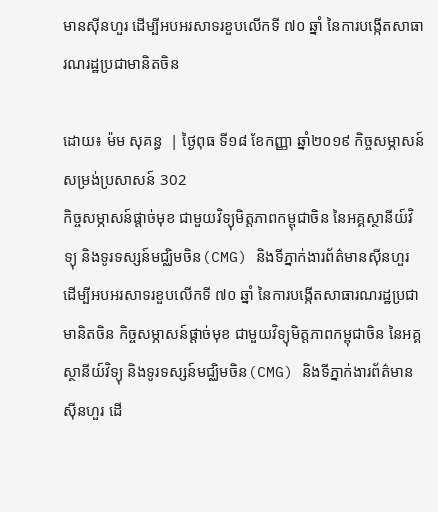មានស៊ីនហួរ ដើម្បីអបអរសាទរខួបលើកទី ៧០ ឆ្នាំ នៃការបង្កើតសាធារណរដ្ឋប្រជាមានិតចិន

ដោយ៖ ម៉ម សុគន្ធ  | ថ្ងៃពុធ ទី១៨ ខែកញ្ញា ឆ្នាំ២០១៩ កិច្ចសម្ភាសន៍ សម្រង់ប្រសាសន៍ 302
កិច្ចសម្ភាសន៍ផ្តាច់មុខ ជាមួយវិទ្យុមិត្តភាពកម្ពុជាចិន នៃអគ្គស្ថានីយ៍វិទ្យុ និងទូរទស្សន៍មជ្ឈិមចិន(CMG) និងទីភ្នាក់ងារព័ត៌មានស៊ីនហួរ ដើម្បីអបអរសាទរខួបលើកទី ៧០ ឆ្នាំ នៃការបង្កើតសាធារណរដ្ឋប្រជាមានិតចិន កិច្ចសម្ភាសន៍ផ្តាច់មុខ ជាមួយវិទ្យុមិត្តភាពកម្ពុជាចិន នៃអគ្គស្ថានីយ៍វិទ្យុ និងទូរទស្សន៍មជ្ឈិមចិន(CMG) និងទីភ្នាក់ងារព័ត៌មានស៊ីនហួរ ដើ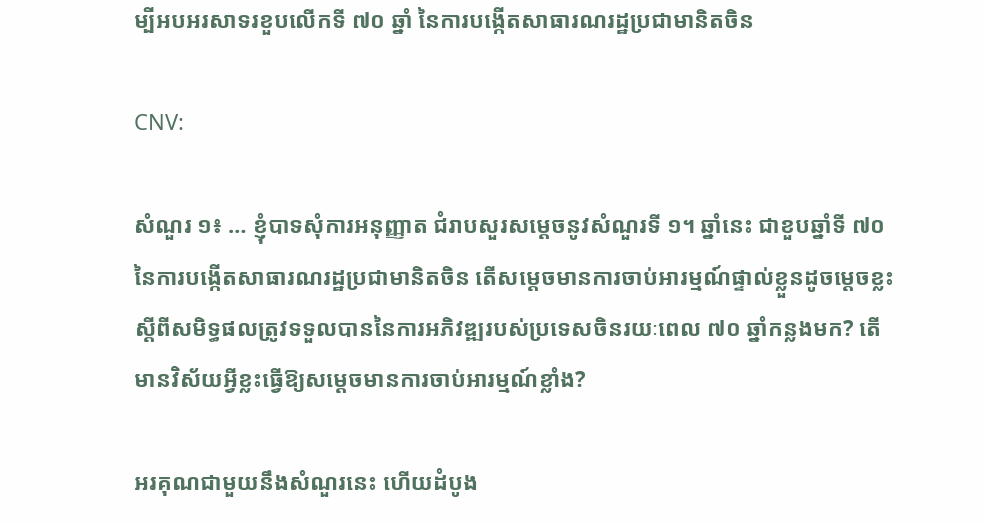ម្បីអបអរសាទរខួបលើកទី ៧០ ឆ្នាំ នៃការបង្កើតសាធារណរដ្ឋប្រជាមានិតចិន

CNV:

សំណួរ ១៖ … ខ្ញុំបាទសុំការអនុញ្ញាត ជំរាបសួរសម្ដេចនូវសំណួរទី ១។ ឆ្នាំនេះ ជាខួបឆ្នាំទី ៧០ នៃការបង្កើតសាធារណរដ្ឋប្រជាមានិតចិន តើសម្ដេចមានការចាប់អារម្មណ៍ផ្ទាល់ខ្លួនដូចម្ដេចខ្លះ ស្ដីពីសមិទ្ធផលត្រូវទទួលបាននៃការអភិវឌ្ឍរបស់ប្រទេសចិនរយៈពេល ៧០ ឆ្នាំកន្លងមក? តើមានវិស័យអ្វីខ្លះធ្វើឱ្យសម្ដេចមានការចាប់អារម្មណ៍ខ្លាំង?

អរគុណជាមួយនឹងសំណួរនេះ ហើយដំបូង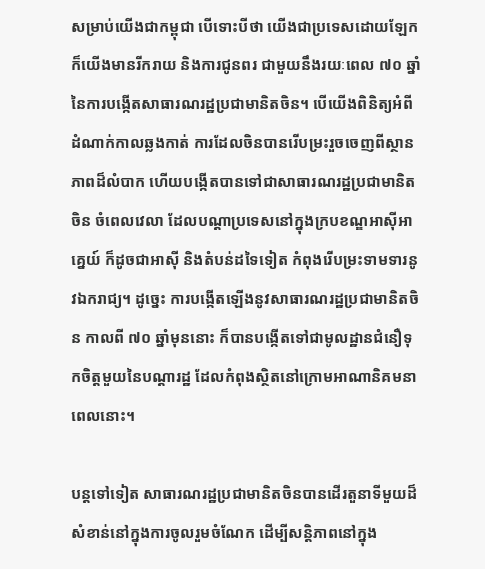សម្រាប់យើងជាកម្ពុជា បើទោះបីថា យើងជាប្រទេសដោយឡែក ក៏យើងមានរីករាយ និងការជូនពរ ជាមួយនឹងរយៈពេល ៧០ ឆ្នាំ នៃការបង្កើតសាធារណរដ្ឋប្រជាមានិតចិន។ បើយើងពិនិត្យអំពីដំណាក់កាលឆ្លងកាត់ ការដែលចិនបានរើបម្រះរួចចេញពីស្ថានភាពដ៏លំបាក ហើយបង្កើតបានទៅជាសាធារណរដ្ឋប្រជាមានិតចិន ចំពេលវេលា ដែលបណ្ដាប្រទេសនៅក្នុងក្របខណ្ឌអាស៊ីអាគ្នេយ៍ ក៏ដូចជាអាស៊ី និងតំបន់ដទៃទៀត កំពុងរើបម្រះទាមទារនូវឯករាជ្យ។ ដូច្នេះ ការបង្កើតឡើងនូវសាធារណរដ្ឋប្រជាមានិតចិន កាលពី ៧០ ឆ្នាំមុននោះ ក៏បានបង្កើតទៅជាមូលដ្ឋានជំនឿទុកចិត្តមួយនៃបណ្ដារដ្ឋ ដែលកំពុងស្ថិតនៅក្រោមអាណានិគមនាពេលនោះ។

បន្តទៅទៀត សាធារណរដ្ឋប្រជាមានិតចិនបានដើរតួនាទីមួយដ៏សំខាន់នៅក្នុងការចូលរួមចំណែក ដើម្បីសន្តិភាពនៅក្នុង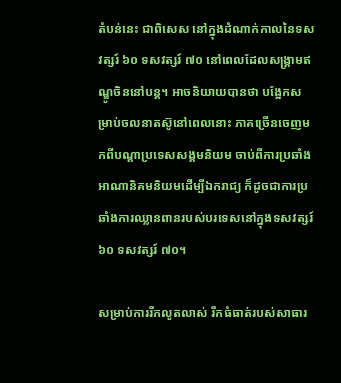តំបន់នេះ ជាពិសេស នៅក្នុងដំណាក់កាលនៃទសវត្សរ៍ ៦០ ទសវត្សរ៍ ៧០ នៅពេលដែលសង្រ្គាមឥណ្ឌូចិននៅបន្ត។ អាចនិយាយបានថា បង្អែកសម្រាប់ចលនាតស៊ូនៅពេលនោះ ភាគច្រើនចេញមកពីបណ្ដាប្រទេសសង្គមនិយម ចាប់ពីការប្រឆាំងអាណានិគមនិយមដើម្បីឯករាជ្យ ក៏ដូចជាការប្រឆាំងការឈ្លានពានរបស់បរទេសនៅក្នុងទសវត្សរ៍ ៦០ ទសវត្សរ៍ ៧០។

សម្រាប់ការរីកលូតលាស់ រីកធំធាត់របស់សាធារ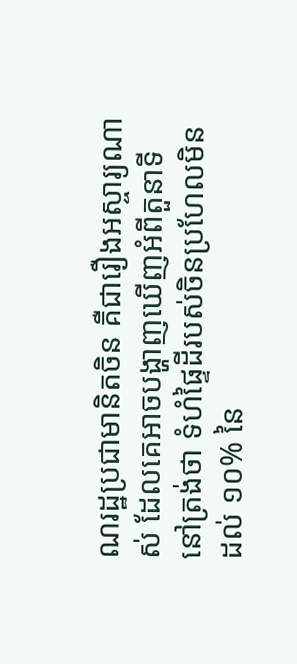ណរដ្ឋប្រជាមានិតចិន គឺជារឿងអស្ចារ្យណាស់ ដែលគេអាចបង្ហាញឃើញអំពីតួនាទី នៅត្រង់ថា ទំហំផ្ទៃដីរបស់ចិនប្រហែលមិនដល់ ១០% នៃ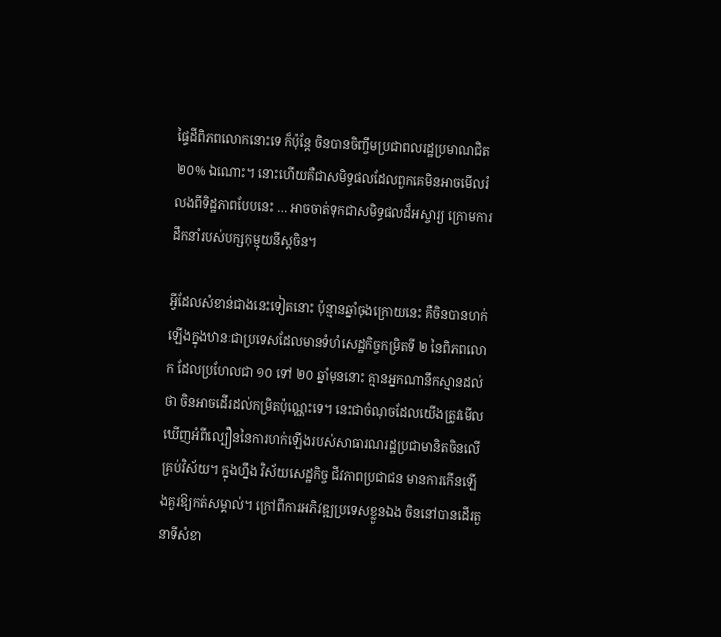ផ្ទៃដីពិភពលោកនោះទេ ក៏ប៉ុន្តែ ចិនបានចិញ្ចឹមប្រជាពលរដ្ឋប្រមាណជិត ២០% ឯណោះ។ នោះហើយគឺជាសមិទ្ធផលដែលពួកគេមិនអាចមើលរំលងពីទិដ្ឋភាពបែបនេះ … អាចចាត់ទុកជាសមិទ្ធផលដ៏អស្ចារ្យ ក្រោមការដឹកនាំរបស់បក្សកុម្មុយនីស្តចិន។

អ្វីដែលសំខាន់ជាងនេះទៀតនោះ ប៉ុន្មានឆ្នាំចុងក្រោយនេះ គឺចិនបានហក់ឡើងក្នុងឋានៈជាប្រទេសដែលមានទំហំសេដ្ឋកិច្ចកម្រិតទី ២ នៃពិភពលោក ដែលប្រហែលជា ១០ ទៅ ២០ ឆ្នាំមុននោះ គ្មានអ្នកណានឹកស្មានដល់ថា ចិនអាចដើរដល់កម្រិតប៉ុណ្ណេះទេ។ នេះជាចំណុចដែលយើងត្រូវមើលឃើញអំពីល្បឿននៃការហក់ឡើងរបស់សាធារណរដ្ឋប្រជាមានិតចិនលើគ្រប់វិស័យ។ ក្នុងហ្នឹង វិស័យសេដ្ឋកិច្ច ជីវភាពប្រជាជន មានការកើនឡើងគួរឱ្យកត់សម្គាល់។ ក្រៅពីការអភិវឌ្ឍប្រទេសខ្លួនឯង ចិននៅបានដើរតួនាទីសំខា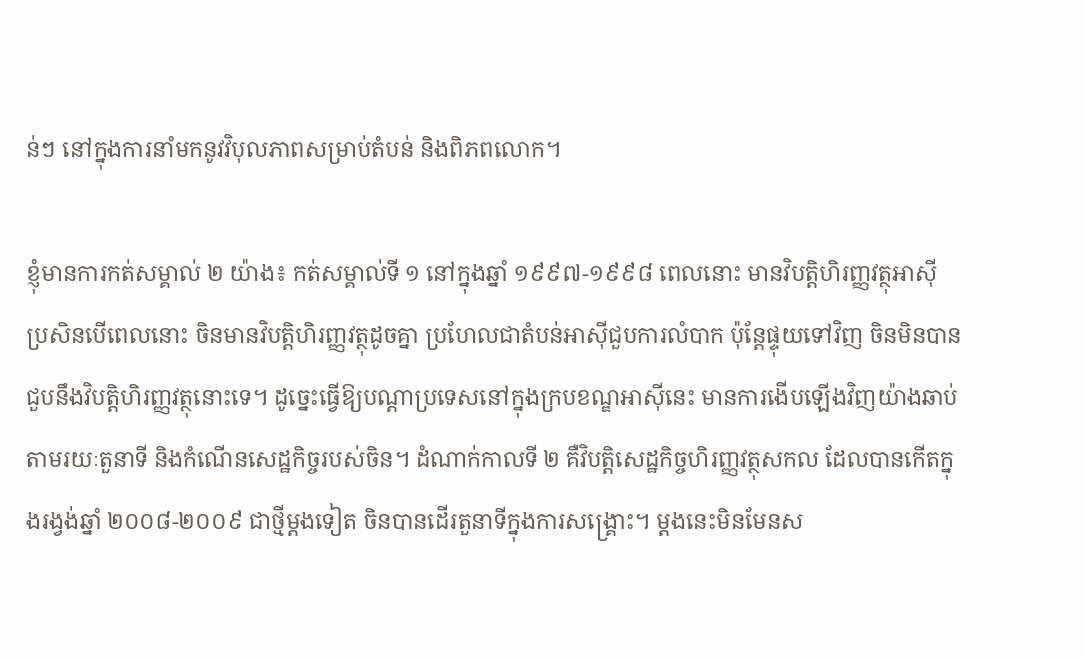ន់ៗ នៅក្នុងការនាំមកនូវវិបុលភាពសម្រាប់តំបន់ និងពិភពលោក។

ខ្ញុំមានការកត់សម្គាល់ ២ យ៉ាង៖ កត់សម្គាល់ទី ១ នៅក្នុងឆ្នាំ ១៩៩៧-១៩៩៨ ពេលនោះ មានវិបត្តិហិរញ្ញវត្ថុអាស៊ី ប្រសិនបើពេលនោះ ចិនមានវិបត្តិហិរញ្ញវត្ថុដូចគ្នា ប្រហែលជាតំបន់អាស៊ីជួបការលំបាក ប៉ុន្តែផ្ទុយទៅវិញ ចិនមិនបានជួបនឹងវិបត្តិហិរញ្ញវត្ថុនោះទេ។ ដូច្នេះធ្វើឱ្យបណ្ដាប្រទេសនៅក្នុងក្របខណ្ឌអាស៊ីនេះ មានការងើបឡើងវិញយ៉ាងឆាប់ តាមរយៈតួនាទី និងកំណើនសេដ្ឋកិច្ចរបស់ចិន។ ដំណាក់កាលទី ២ គឺវិបត្តិសេដ្ឋកិច្ចហិរញ្ញវត្ថុសកល ដែលបានកើតក្នុងរង្វង់ឆ្នាំ ២០០៨-២០០៩ ជាថ្មីម្ដងទៀត ចិនបានដើរតួនាទីក្នុងការសង្រ្គោះ។ ម្ដងនេះមិនមែនស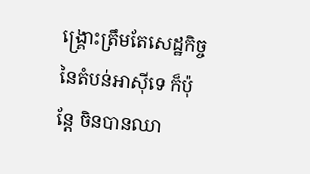ង្រ្គោះត្រឹមតែសេដ្ឋកិច្ចនៃតំបន់អាស៊ីទេ ក៏ប៉ុន្តែ ចិនបានឈា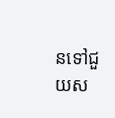នទៅជួយស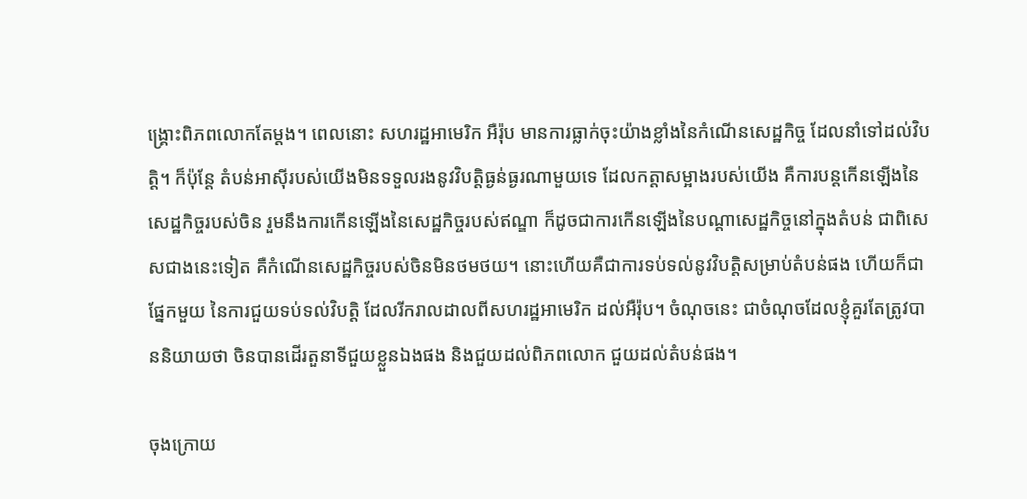ង្រ្គោះពិភពលោកតែម្ដង។ ពេលនោះ សហរដ្ឋអាមេរិក អឺរ៉ុប មានការធ្លាក់ចុះយ៉ាងខ្លាំងនៃកំណើនសេដ្ឋកិច្ច ដែលនាំទៅដល់វិបត្តិ។ ក៏ប៉ុន្តែ តំបន់អាស៊ីរបស់យើងមិនទទួលរងនូវវិបត្តិធ្ងន់ធ្ងរណាមួយទេ ដែលកត្តាសម្អាងរបស់យើង គឺការបន្តកើនឡើងនៃសេដ្ឋកិច្ចរបស់ចិន រួមនឹងការកើនឡើងនៃសេដ្ឋកិច្ចរបស់ឥណ្ឌា ក៏ដូចជាការកើនឡើងនៃបណ្ដាសេដ្ឋកិច្ចនៅក្នុងតំបន់ ជាពិសេសជាងនេះទៀត គឺកំណើនសេដ្ឋកិច្ចរបស់ចិនមិនថមថយ។ នោះហើយគឺជាការទប់ទល់នូវវិបត្តិសម្រាប់តំបន់ផង ហើយក៏ជាផ្នែកមួយ នៃការជួយទប់ទល់វិបត្តិ ដែលរីករាលដាលពីសហរដ្ឋអាមេរិក ដល់អឺរ៉ុប។ ចំណុចនេះ ជាចំណុចដែលខ្ញុំគួរតែត្រូវបាននិយាយថា ចិនបានដើរតួនាទីជួយខ្លួនឯងផង និងជួយដល់ពិភពលោក ជួយដល់តំបន់ផង។

ចុងក្រោយ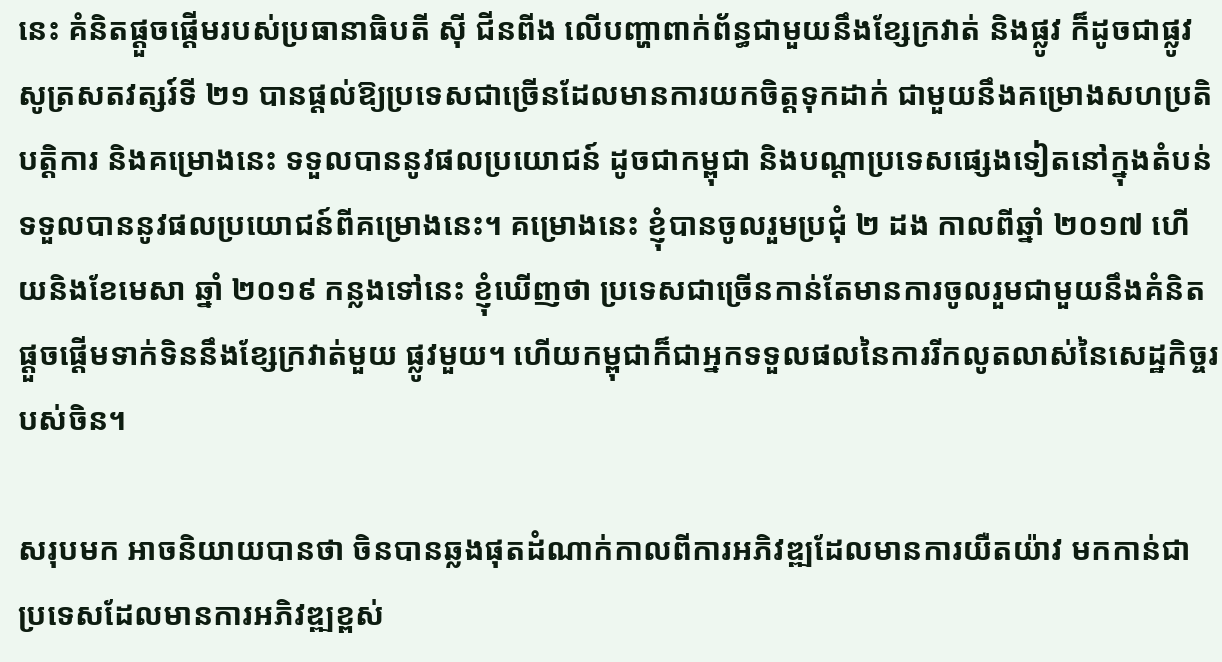នេះ គំនិតផ្ដួចផ្ដើមរបស់ប្រធានាធិបតី ស៊ី ជីនពីង លើបញ្ហាពាក់ព័ន្ធជាមួយនឹងខ្សែក្រវាត់ និងផ្លូវ ក៏ដូចជាផ្លូវសូត្រសតវត្សរ៍ទី ២១ បានផ្ដល់ឱ្យប្រទេសជាច្រើនដែលមានការយកចិត្តទុកដាក់ ជាមួយនឹងគម្រោងសហប្រតិបត្តិការ និងគម្រោងនេះ ទទួលបាននូវផលប្រយោជន៍ ដូចជាកម្ពុជា និងបណ្ដាប្រទេសផ្សេងទៀតនៅក្នុងតំបន់ ទទួលបាននូវផលប្រយោជន៍ពីគម្រោងនេះ។ គម្រោងនេះ ខ្ញុំបានចូលរួមប្រជុំ ២ ដង កាលពីឆ្នាំ ២០១៧ ហើយនិងខែមេសា ឆ្នាំ ២០១៩ កន្លងទៅនេះ ខ្ញុំឃើញថា ប្រទេសជាច្រើនកាន់តែមានការចូលរួមជាមួយនឹងគំនិតផ្ដួចផ្ដើមទាក់ទិននឹងខ្សែក្រវាត់មួយ ផ្លូវមួយ។ ហើយកម្ពុជាក៏ជាអ្នកទទួលផលនៃការរីកលូតលាស់នៃសេដ្ឋកិច្ចរបស់ចិន។

សរុបមក អាចនិយាយបានថា ចិនបានឆ្លងផុតដំណាក់កាលពីការអភិវឌ្ឍដែលមានការយឺតយ៉ាវ មកកាន់ជាប្រទេសដែលមានការអភិវឌ្ឍខ្ពស់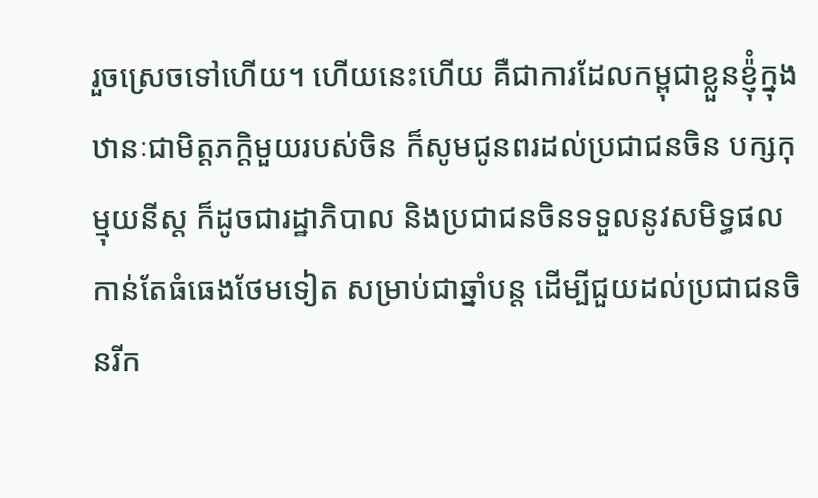រួចស្រេចទៅហើយ។ ហើយនេះហើយ គឺជាការដែលកម្ពុជាខ្លួនខ្ញ៉ុំក្នុងឋានៈជាមិត្តភក្តិមួយរបស់ចិន ក៏សូមជូនពរដល់ប្រជាជនចិន បក្សកុម្មុយនីស្ត ក៏ដូចជារដ្ឋាភិបាល និងប្រជាជនចិនទទួលនូវសមិទ្ធផលកាន់តែធំធេងថែមទៀត សម្រាប់ជាឆ្នាំបន្ត ដើម្បីជួយដល់ប្រជាជនចិនរីក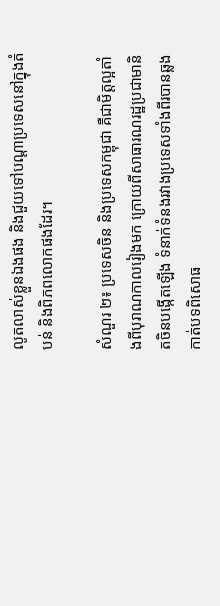លូតលាស់ខ្លួនឯងផង និងជួយទៅបណ្តាប្រទេសនៅក្នុងតំបន់ និងពិភពលោកផងដែរ។

សំណួរ ២៖ ប្រទេសចិន និងប្រទេសកម្ពុជា គឺជាមិត្តល្អតាំងពីបុរាណកាលរៀងមក ក្រោយពីសាធារណរដ្ឋប្រជាមានិតចិនបង្កើតឡើង ទំនាក់ទំនងរវាងប្រទេសទាំងពីរបានឆ្លងកាត់បទពិសោធ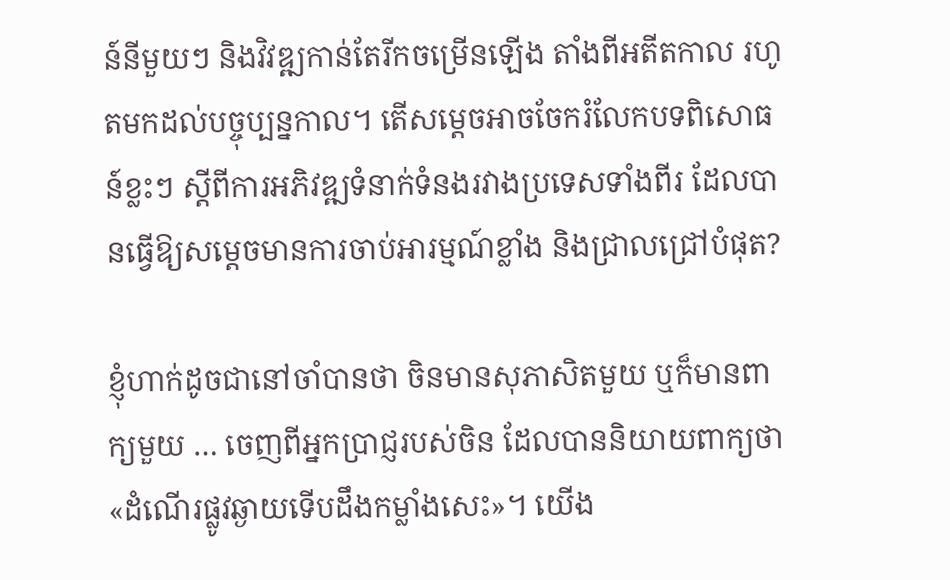ន៍នីមួយៗ និងវិវឌ្ឍកាន់តែរីកចម្រើនឡើង តាំងពីអតីតកាល រហូតមកដល់បច្ចុប្បន្នកាល។ តើសម្តេចអាចចែករំលែកបទពិសោធន៍ខ្លះៗ ស្តីពីការអភិវឌ្ឍទំនាក់ទំនងរវាងប្រទេសទាំងពីរ ដែលបានធ្វើឱ្យសម្តេចមានការចាប់អារម្មណ៍ខ្លាំង និងជ្រាលជ្រៅបំផុត?

ខ្ញុំហាក់ដូចជានៅចាំបានថា ចិនមានសុភាសិតមួយ ឬក៏មានពាក្យមួយ … ចេញពីអ្នកប្រាជ្ញរបស់ចិន ដែលបាននិយាយពាក្យថា «ដំណើរផ្លូវឆ្ងាយទើបដឹងកម្លាំងសេះ»។ យើង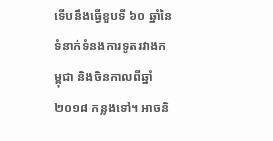ទើបនឹងធ្វើខួបទី ៦០ ឆ្នាំនៃទំនាក់ទំនងការទូតរវាងកម្ពុជា និងចិនកាលពីឆ្នាំ ២០១៨ កន្លងទៅ។ អាចនិ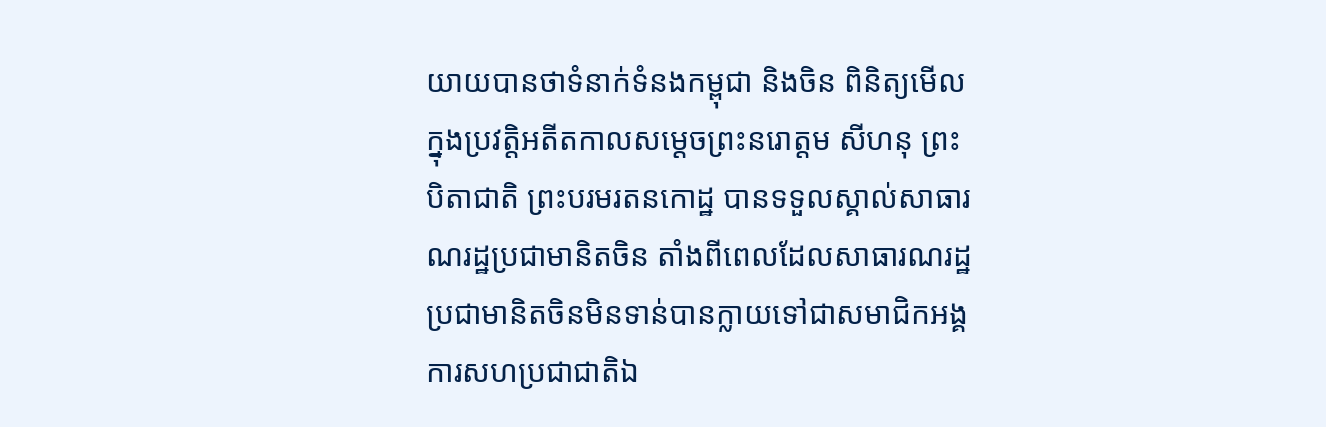យាយបានថាទំនាក់ទំនងកម្ពុជា និងចិន ពិនិត្យមើលក្នុងប្រវត្តិអតីតកាលសម្ដេចព្រះនរោត្តម សីហនុ ព្រះបិតាជាតិ ព្រះបរមរតនកោដ្ឋ បានទទួលស្គាល់សាធារណរដ្ឋប្រជាមានិតចិន តាំងពីពេលដែលសាធារណរដ្ឋប្រជាមានិតចិនមិនទាន់បានក្លាយទៅជាសមាជិកអង្គការសហប្រជាជាតិឯ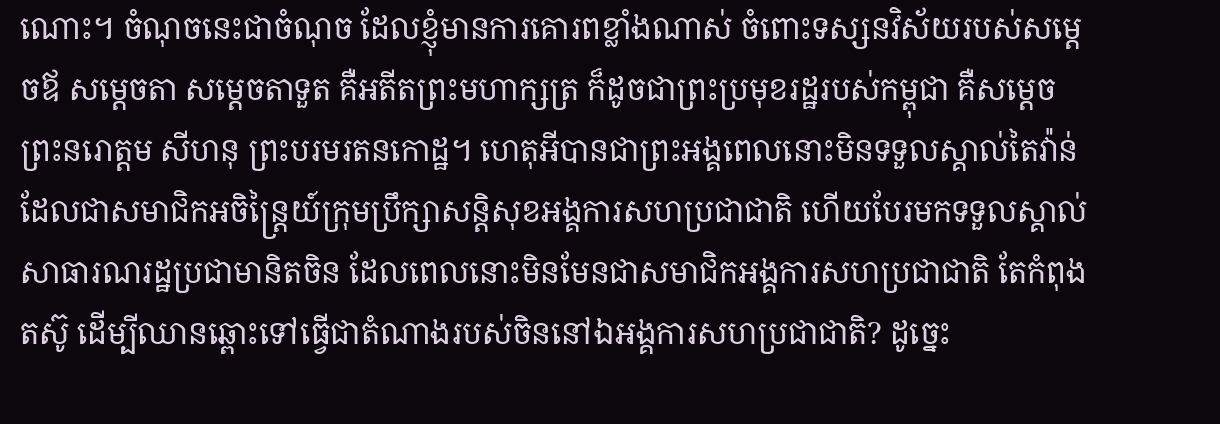ណោះ។ ចំណុចនេះជាចំណុច ដែលខ្ញុំមានការគោរពខ្លាំងណាស់ ចំពោះទស្សនវិស័យរបស់សម្ដេចឪ សម្តេចតា សម្តេចតាទួត គឺអតីតព្រះមហាក្សត្រ ក៏ដូចជាព្រះប្រមុខរដ្ឋរបស់កម្ពុជា គឺសម្តេចព្រះនរោត្តម សីហនុ ព្រះបរមរតនកោដ្ឋ។ ហេតុអីបានជាព្រះអង្គពេលនោះមិនទទួលស្គាល់តៃវ៉ាន់ ដែលជាសមាជិកអចិន្រៃ្តយ៍ក្រុមប្រឹក្សាសន្តិសុខអង្គការសហប្រជាជាតិ ហើយបែរមកទទួលស្គាល់សាធារណរដ្ឋប្រជាមានិតចិន ដែលពេលនោះមិនមែនជាសមាជិកអង្គការសហប្រជាជាតិ តែកំពុងតស៊ូ ដើម្បីឈានឆ្ពោះទៅធ្វើជាតំណាងរបស់ចិននៅឯអង្គការសហប្រជាជាតិ? ដូច្នេះ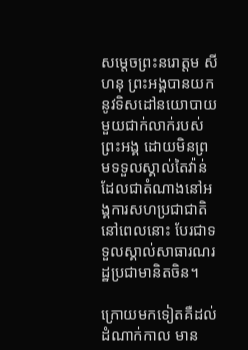សម្តេចព្រះនរោត្តម សីហនុ ព្រះអង្គបានយកនូវទិសដៅនយោបាយមួយជាក់លាក់របស់ព្រះអង្គ ដោយមិនព្រមទទួលស្គាល់តៃវ៉ាន់ ដែលជាតំណាងនៅអង្គការសហប្រជាជាតិនៅពេលនោះ បែរជាទទួលស្គាល់សាធារណរដ្ឋប្រជាមានិតចិន។

ក្រោយមកទៀតគឺដល់ដំណាក់កាល មាន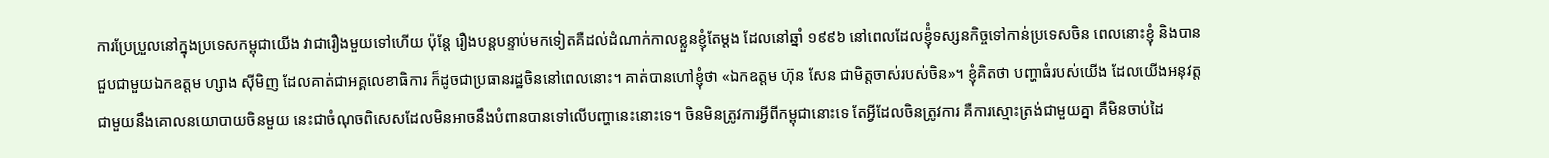ការប្រែប្រួលនៅក្នុងប្រទេសកម្ពុជាយើង វាជារឿងមួយទៅហើយ ប៉ុន្តែ រឿងបន្តបន្ទាប់មកទៀតគឺដល់ដំណាក់កាលខ្លួនខ្ញុំតែម្តង ដែលនៅឆ្នាំ ១៩៩៦ នៅពេលដែលខ្ញ៉ុំទស្សនកិច្ចទៅកាន់ប្រទេសចិន ពេលនោះខ្ញុំ និងបានជួបជាមួយឯកឧត្តម ហ្សាង ស៊ីមិញ ដែលគាត់ជាអគ្គលេខាធិការ ក៏ដូចជាប្រធានរដ្ឋចិននៅពេលនោះ។ គាត់បានហៅខ្ញុំថា «ឯកឧត្តម ហ៊ុន សែន ជាមិត្តចាស់របស់ចិន»។ ខ្ញុំគិតថា បញ្ហាធំរបស់យើង ដែលយើងអនុវត្តជាមួយនឹងគោលនយោបាយចិនមួយ នេះជាចំណុចពិសេសដែលមិនអាចនឹងបំពានបានទៅលើបញ្ហានេះនោះទេ។ ចិនមិនត្រូវការអ្វីពីកម្ពុជានោះទេ តែអ្វីដែលចិនត្រូវការ គឺការស្មោះត្រង់ជាមួយគ្នា គឺមិនចាប់ដៃ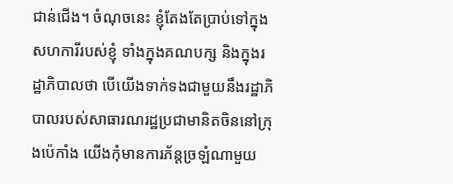ជាន់ជើង។ ចំណុចនេះ ខ្ញុំតែងតែប្រាប់ទៅក្នុងសហការីរបស់ខ្ញុំ ទាំងក្នុងគណបក្ស និងក្នុងរដ្ឋាភិបាលថា បើយើងទាក់ទងជាមួយនឹងរដ្ឋាភិបាលរបស់សាធារណរដ្ឋប្រជាមានិតចិននៅក្រុងប៉េកាំង យើងកុំមានការភ័ន្តច្រឡំណាមួយ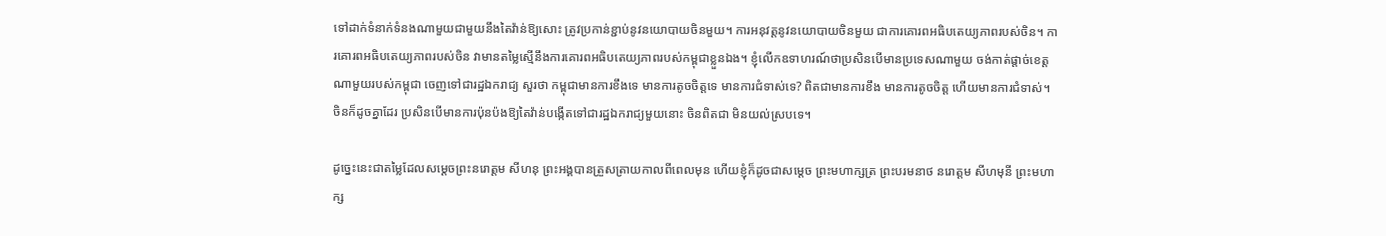ទៅដាក់ទំនាក់ទំនងណាមួយជាមួយនឹងតៃវ៉ាន់ឱ្យសោះ ត្រូវប្រកាន់ខ្ជាប់នូវនយោបាយចិនមួយ។ ការអនុវត្តនូវនយោបាយចិនមួយ ជាការគោរពអធិបតេយ្យភាពរបស់ចិន។ ការគោរពអធិបតេយ្យភាពរបស់ចិន វាមានតម្លៃស្មើនឹងការគោរពអធិបតេយ្យភាពរបស់កម្ពុជាខ្លួនឯង។ ខ្ញុំលើកឧទាហរណ៍ថាប្រសិនបើមានប្រទេសណាមួយ ចង់កាត់ផ្តាច់ខេត្តណាមួយរបស់កម្ពុជា ចេញទៅជារដ្ឋឯករាជ្យ សួរថា កម្ពុជាមានការខឹងទេ មានការតូចចិត្តទេ មានការជំទាស់ទេ? ពិតជាមានការខឹង មានការតូចចិត្ត ហើយមានការជំទាស់។ ចិនក៏ដូចគ្នាដែរ ប្រសិនបើមានការប៉ុនប៉ងឱ្យតៃវ៉ាន់បង្កើតទៅជារដ្ឋឯករាជ្យមួយនោះ ចិនពិតជា មិនយល់ស្របទេ។

ដូច្នេះនេះជាតម្លៃដែលសម្តេចព្រះនរោត្តម សីហនុ ព្រះអង្គបានត្រួសត្រាយកាលពីពេលមុន ហើយខ្ញុំក៏ដូចជាសម្តេច ព្រះមហាក្សត្រ ព្រះបរមនាថ នរោត្តម សីហមុនី ព្រះមហាក្ស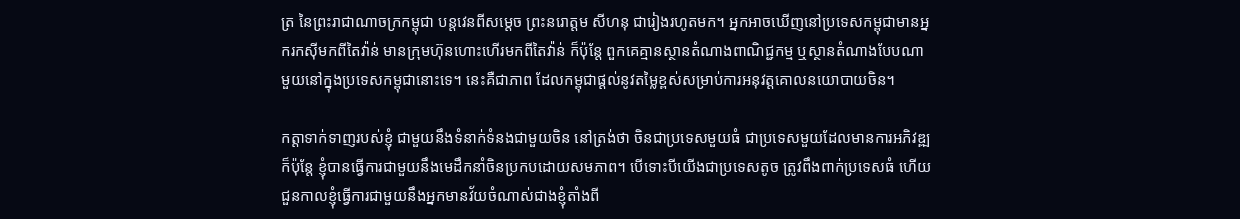ត្រ នៃព្រះរាជាណាចក្រកម្ពុជា បន្តវេនពីសម្តេច ព្រះនរោត្តម សីហនុ ជារៀងរហូតមក។ អ្នកអាចឃើញនៅប្រទេសកម្ពុជាមានអ្នករកស៊ីមកពីតៃវ៉ាន់ មានក្រុមហ៊ុនហោះហើរមកពីតៃវ៉ាន់ ក៏ប៉ុន្តែ ពួកគេគ្មានស្ថានតំណាងពាណិជ្ជកម្ម ឬស្ថានតំណាងបែបណាមួយនៅក្នុងប្រទេសកម្ពុជានោះទេ។ នេះគឺជាភាព ដែលកម្ពុជាផ្តល់នូវតម្លៃខ្ពស់សម្រាប់ការអនុវត្តគោលនយោបាយចិន។

កត្តាទាក់ទាញរបស់ខ្ញុំ ជាមួយនឹងទំនាក់ទំនងជាមួយចិន នៅត្រង់ថា ចិនជាប្រទេសមួយធំ ជាប្រទេសមួយដែលមានការអភិវឌ្ឍ ក៏ប៉ុន្តែ ខ្ញុំបានធ្វើការជាមួយនឹងមេដឹកនាំចិនប្រកបដោយសមភាព។ បើទោះបីយើងជាប្រទេសតូច ត្រូវពឹងពាក់ប្រទេសធំ ហើយជួនកាលខ្ញុំធ្វើការជាមួយនឹងអ្នកមានវ័យចំណាស់ជាងខ្ញុំតាំងពី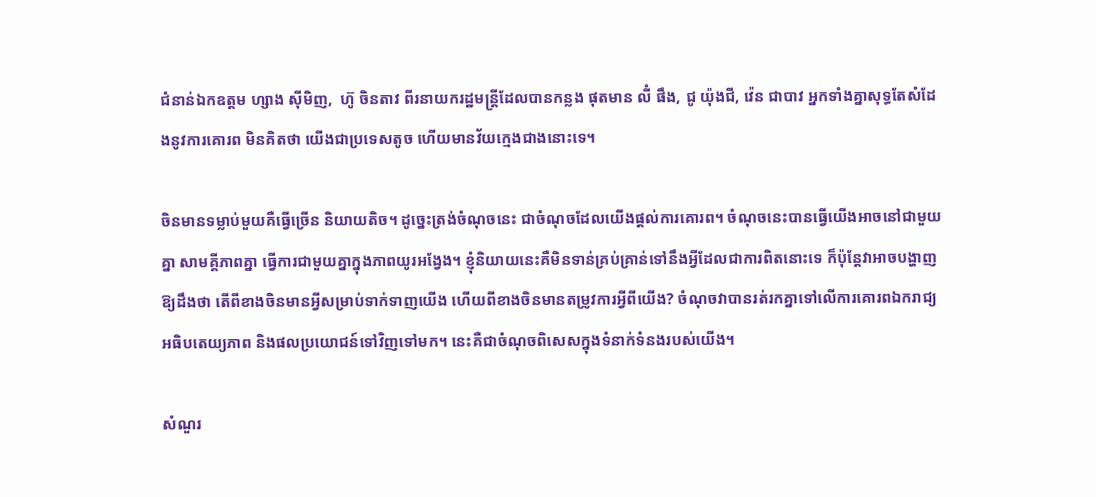ជំនាន់ឯកឧត្តម ហ្សាង ស៊ីមិញ,  ហ៊ូ ចិនតាវ ពីរនាយករដ្ឋមន្រ្តីដែលបានកន្លង ផុតមាន លីំ ផឹង, ជូ យ៉ុងជី, វ៉េន ជាបាវ អ្នកទាំងគ្នាសុទ្ធតែសំដែងនូវការគោរព មិនគិតថា យើងជាប្រទេសតូច ហើយមានវ័យក្មេងជាងនោះទេ។

ចិនមានទម្លាប់មួយគឺធ្វើច្រើន និយាយតិច។ ដូច្នេះត្រង់ចំណុចនេះ ជាចំណុចដែលយើងផ្តល់ការគោរព។ ចំណុចនេះបានធ្វើយើងអាចនៅជាមួយគ្នា សាមគ្គីភាពគ្នា ធ្វើការជាមួយគ្នាក្នុងភាពយូរអង្វែង។ ខ្ញុំនិយាយនេះគឺមិនទាន់គ្រប់គ្រាន់ទៅនឹងអ្វីដែលជាការពិតនោះទេ ក៏ប៉ុន្តែវាអាចបង្ហាញឱ្យដឹងថា តើពីខាងចិនមានអ្វីសម្រាប់ទាក់ទាញយើង ហើយពីខាងចិនមានតម្រូវការអ្វីពីយើង? ចំណុចវាបានរត់រកគ្នាទៅលើការគោរពឯករាជ្យ អធិបតេយ្យភាព និងផលប្រយោជន៍ទៅវិញទៅមក។ នេះគឺជាចំណុចពិសេសក្នុងទំនាក់ទំនងរបស់យើង។

សំណួរ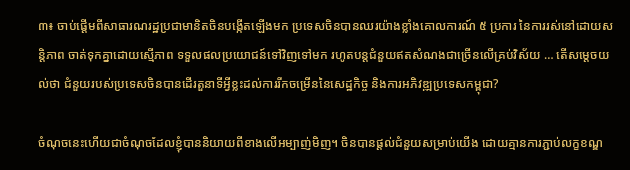៣៖ ចាប់ផ្តើមពីសាធារណរដ្ឋប្រជាមានិតចិនបង្កើតឡើងមក ប្រទេសចិនបានឈរយ៉ាងខ្លាំងគោលការណ៍ ៥ ប្រការ នៃការរស់នៅដោយសន្តិភាព ចាត់ទុកគ្នាដោយស្មើភាព ទទួលផលប្រយោជន៍ទៅវិញទៅមក រហូតបន្តជំនួយឥតសំណងជាច្រើនលើគ្រប់វិស័យ … តើសម្តេចយល់ថា ជំនួយរបស់ប្រទេសចិនបានដើរតួនាទីអី្វខ្លះដល់ការរីកចម្រើននៃសេដ្ឋកិច្ច និងការអភិវឌ្ឍប្រទេសកម្ពុជា?

ចំណុចនេះហើយជាចំណុចដែលខ្ញុំបាននិយាយពីខាងលើអម្បាញ់មិញ។ ចិនបានផ្តល់ជំនួយសម្រាប់យើង ដោយគ្មានការភ្ជាប់លក្ខខណ្ឌ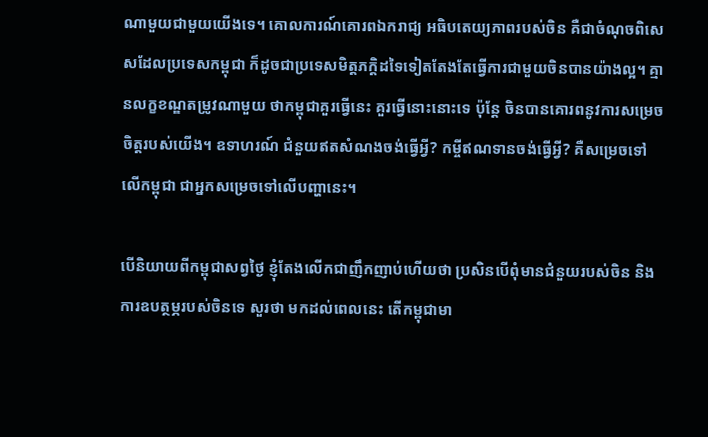ណាមួយជាមួយយើងទេ។ គោលការណ៍គោរពឯករាជ្យ អធិបតេយ្យភាពរបស់ចិន គឺជាចំណុចពិសេសដែលប្រទេសកម្ពុជា ក៏ដូចជាប្រទេសមិត្តភក្តិដទៃទៀតតែងតែធ្វើការជាមួយចិនបានយ៉ាងល្អ។ គ្មានលក្ខខណ្ឌតម្រូវណាមួយ ថាកម្ពុជាគួរធ្វើនេះ គួរធ្វើនោះនោះទេ ប៉ុន្តែ ចិនបានគោរពនូវការសម្រេចចិត្តរបស់យើង។ ឧទាហរណ៍ ជំនួយឥតសំណងចង់ធ្វើអ្វី? កម្ចីឥណទានចង់ធ្វើអ្វី? គឺសម្រេចទៅលើកម្ពុជា ជាអ្នកសម្រេចទៅលើបញ្ហានេះ។

បើនិយាយពីកម្ពុជាសព្វថ្ងៃ ខ្ញុំតែងលើកជាញឹកញាប់ហើយថា ប្រសិនបើពុំមានជំនួយរបស់ចិន និងការឧបត្ថម្ភរបស់ចិនទេ សួរថា មកដល់ពេលនេះ តើកម្ពុជាមា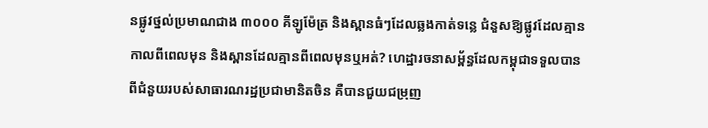នផ្លូវថ្នល់ប្រមាណជាង ៣០០០ គីឡូម៉ែត្រ និងស្ពានធំៗដែលឆ្លងកាត់ទន្លេ ជំនួសឱ្យផ្លូវដែលគ្មានកាលពីពេលមុន និងស្ពានដែលគ្មានពីពេលមុនឬអត់? ហេដ្ឋារចនាសម្ព័ន្ធដែលកម្ពុជាទទួលបានពីជំនួយរបស់សាធារណរដ្ឋប្រជាមានិតចិន គឺបានជួយជម្រុញ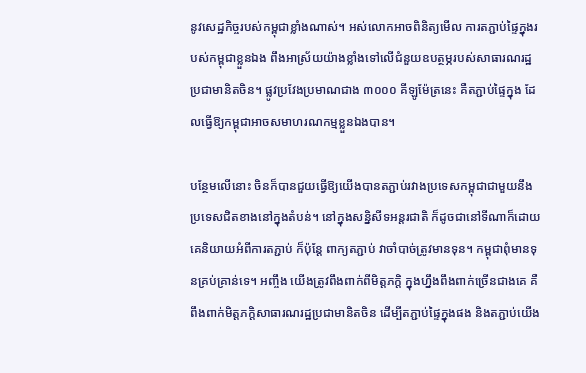នូវសេដ្ឋកិច្ចរបស់កម្ពុជាខ្លាំងណាស់។ អស់លោកអាចពិនិត្យមើល ការតភ្ជាប់ផ្ទៃក្នុងរបស់កម្ពុជាខ្លួនឯង ពឹងអាស្រ័យយ៉ាងខ្លាំងទៅលើជំនួយឧបត្ថម្ភរបស់សាធារណរដ្ឋប្រជាមានិតចិន។ ផ្លូវប្រវែងប្រមាណជាង ៣០០០ គីឡូម៉ែត្រនេះ គឺតភ្ជាប់ផ្ទៃក្នុង ដែលធ្វើឱ្យកម្ពុជាអាចសមាហរណកម្មខ្លួនឯងបាន។

បន្ថែមលើនោះ ចិនក៏បានជួយធ្វើឱ្យយើងបានតភ្ជាប់រវាងប្រទេសកម្ពុជាជាមួយនឹងប្រទេសជិតខាងនៅក្នុងតំបន់។ នៅក្នុងសន្និសីទអន្តរជាតិ ក៏ដូចជានៅទីណាក៏ដោយ គេនិយាយអំពីការតភ្ជាប់ ក៏ប៉ុន្តែ ពាក្យតភ្ជាប់ វាចាំបាច់ត្រូវមានទុន។ កម្ពុជាពុំមានទុនគ្រប់គ្រាន់ទេ។ អញ្ចឹង យើងត្រូវពឹងពាក់ពីមិត្តភក្តិ ក្នុងហ្នឹងពឹងពាក់ច្រើនជាងគេ គឺពឹងពាក់មិត្តភក្តិសាធារណរដ្ឋប្រជាមានិតចិន ដើម្បីតភ្ជាប់ផ្ទៃក្នុងផង និងតភ្ជាប់យើង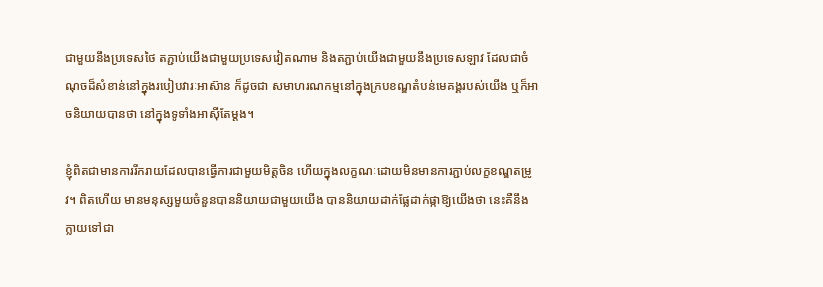ជាមួយនឹងប្រទេសថៃ តភ្ជាប់យើងជាមួយប្រទេសវៀតណាម និងតភ្ជាប់យើងជាមួយនឹងប្រទេសឡាវ ដែលជាចំណុចដ៏សំខាន់នៅក្នុងរបៀបវារៈអាស៊ាន ក៏ដូចជា សមាហរណកម្មនៅក្នុងក្របខណ្ឌតំបន់មេគង្គរបស់យើង ឬក៏អាចនិយាយបានថា នៅក្នុងទូទាំងអាស៊ីតែម្តង។

ខ្ញុំពិតជាមានការរីករាយដែលបានធ្វើការជាមួយមិត្តចិន ហើយក្នុងលក្ខណៈដោយមិនមានការភ្ជាប់លក្ខខណ្ឌតម្រូវ។ ពិតហើយ មានមនុស្សមួយចំនួនបាននិយាយជាមួយយើង បាននិយាយដាក់ផ្លែដាក់ផ្កាឱ្យយើងថា នេះគឺនឹងក្លាយទៅជា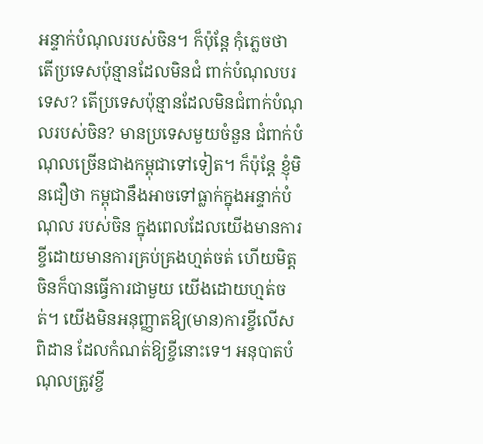អន្ទាក់បំណុលរបស់ចិន។ ក៏ប៉ុន្តែ កុំភ្លេចថា តើប្រទេសប៉ុន្មានដែលមិនជំ ពាក់បំណុលបរទេស? តើប្រទេសប៉ុន្មានដែលមិនជំពាក់បំណុលរបស់ចិន? មានប្រទេសមួយចំនួន ជំពាក់បំណុលច្រើនជាងកម្ពុជាទៅទៀត។ ក៏ប៉ុន្តែ ខ្ញុំមិនជឿថា កម្ពុជានឹងអាចទៅធ្លាក់ក្នុងអន្ទាក់បំណុល របស់ចិន ក្នុងពេលដែលយើងមានការខ្ចីដោយមានការគ្រប់គ្រងហ្មត់ចត់ ហើយមិត្តចិនក៏បានធ្វើការជាមួយ យើងដោយហ្មត់ចត់។ យើងមិនអនុញ្ញាតឱ្យ(មាន)ការខ្ចីលើសពិដាន ដែលកំណត់ឱ្យខ្ចីនោះទេ។ អនុបាតបំណុលត្រូវខ្ចី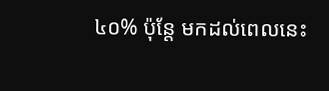៤០% ប៉ុន្តែ មកដល់ពេលនេះ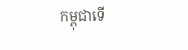កម្ពុជាទើ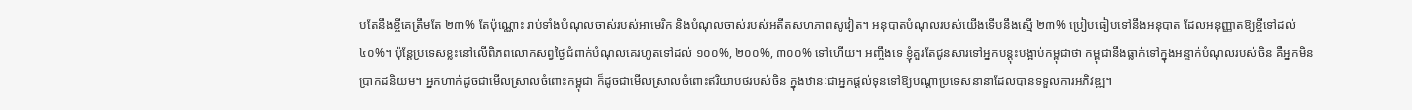បតែនឹងខ្ចីគេត្រឹមតែ ២៣% តែប៉ុណ្ណោះ រាប់ទាំងបំណុលចាស់របស់អាមេរិក និងបំណុលចាស់របស់អតីតសហភាពសូវៀត។ អនុបាតបំណុលរបស់យើងទើបនឹងស្មើ ២៣% ប្រៀបធៀបទៅនឹងអនុបាត ដែលអនុញ្ញាតឱ្យខ្ចីទៅដល់ ៤០%។ ប៉ុន្តែប្រទេសខ្លះនៅលើពិភពលោកសព្វថ្ងៃជំពាក់បំណុលគេរហូតទៅដល់ ១០០%, ២០០%, ៣០០% ទៅហើយ។ អញ្ចឹងទេ ខ្ញុំគួរតែជូនសារទៅអ្នកបន្តុះបង្អាប់កម្ពុជាថា កម្ពុជានឹងធ្លាក់ទៅក្នុងអន្ទាក់បំណុលរបស់ចិន គឺអ្នកមិនប្រាកដនិយម។ អ្នកហាក់ដូចជាមើលស្រាលចំពោះកម្ពុជា ក៏ដូចជាមើលស្រាលចំពោះឥរិយាបថរបស់ចិន ក្នុងឋានៈជាអ្នកផ្តល់ទុនទៅឱ្យបណ្តាប្រទេសនានាដែលបានទទួលការអភិវឌ្ឍ។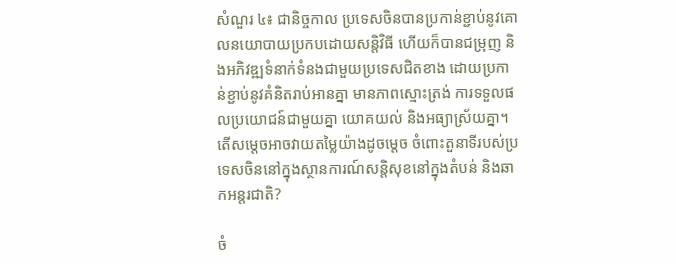សំណួរ ៤៖ ជានិច្ចកាល ប្រទេសចិនបានប្រកាន់ខ្ជាប់នូវគោលនយោបាយប្រកបដោយសន្តិវិធី ហើយក៏បានជម្រុញ និងអភិវឌ្ឍទំនាក់ទំនងជាមួយប្រទេសជិតខាង ដោយប្រកាន់ខ្ជាប់នូវគំនិតរាប់អានគ្នា មានភាពស្មោះត្រង់ ការទទួលផលប្រយោជន៍ជាមួយគ្នា យោគយល់ និងអធ្យាស្រ័យគ្នា។ តើសម្តេចអាចវាយតម្លៃយ៉ាងដូចម្តេច ចំពោះតួនាទីរបស់ប្រទេសចិននៅក្នុងស្ថានការណ៍សន្តិសុខនៅក្នុងតំបន់ និងឆាកអន្តរជាតិ?

ចំ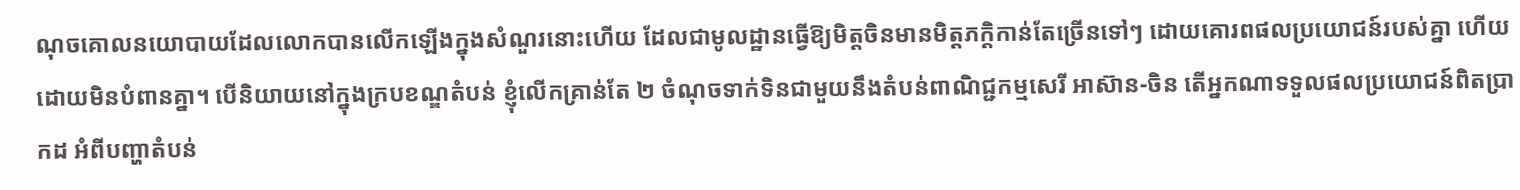ណុចគោលនយោបាយដែលលោកបានលើកឡើងក្នុងសំណួរនោះហើយ ដែលជាមូលដ្ឋានធ្វើឱ្យមិត្តចិនមានមិត្តភក្តិកាន់តែច្រើនទៅៗ ដោយគោរពផលប្រយោជន៍របស់គ្នា ហើយដោយមិនបំពានគ្នា។ បើនិយាយនៅក្នុងក្របខណ្ឌតំបន់ ខ្ញុំលើកគ្រាន់តែ ២ ចំណុចទាក់ទិនជាមួយនឹងតំបន់ពាណិជ្ជកម្មសេរី អាស៊ាន-ចិន តើអ្នកណាទទួលផលប្រយោជន៍ពិតប្រាកដ អំពីបញ្ហាតំបន់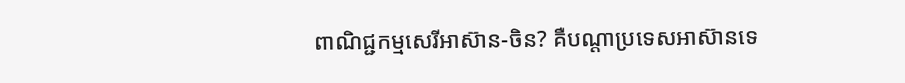ពាណិជ្ជកម្មសេរីអាស៊ាន-ចិន? គឺបណ្ដាប្រទេសអាស៊ានទេ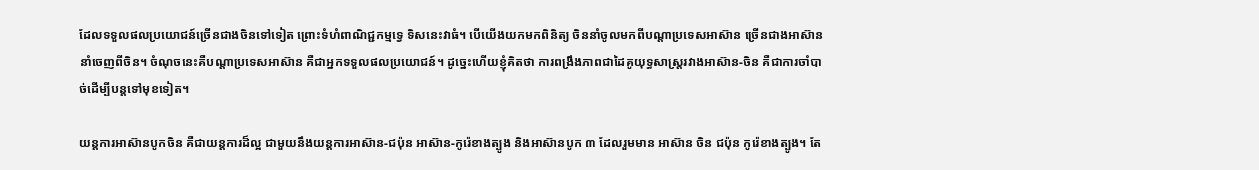ដែលទទួលផលប្រយោជន៍ច្រើនជាងចិនទៅទៀត ព្រោះទំហំពាណិជ្ជកម្មទ្វេ ទិសនេះវាធំ។ បើយើងយកមកពិនិត្យ ចិននាំចូលមកពីបណ្តាប្រទេសអាស៊ាន ច្រើនជាងអាស៊ាននាំចេញពីចិន។ ចំណុចនេះគឺបណ្តាប្រទេសអាស៊ាន គឺជាអ្នកទទួលផលប្រយោជន៍។ ដូច្នេះហើយខ្ញុំគិតថា ការពង្រឹងភាពជាដៃគូយុទ្ធសាស្ត្ររវាងអាស៊ាន-ចិន គឺជាការចាំបាច់ដើម្បីបន្តទៅមុខទៀត។

យន្តការអាស៊ានបូកចិន គឺជាយន្តការដ៏ល្អ ជាមួយនឹងយន្តការអាស៊ាន-ជប៉ុន អាស៊ាន-កូរ៉េខាងត្បូង និងអាស៊ានបូក ៣ ដែលរួមមាន អាស៊ាន ចិន ជប៉ុន កូរ៉េខាងត្បូង។ តែ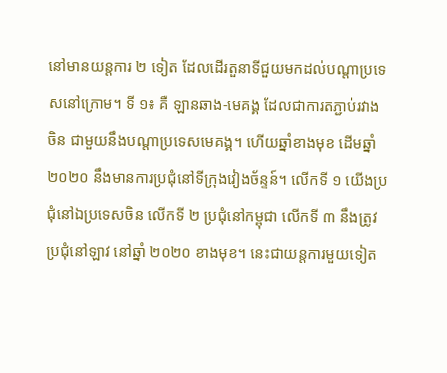នៅមានយន្តការ ២ ទៀត ដែលដើរតួនាទីជួយមកដល់បណ្តាប្រទេសនៅក្រោម។ ទី ១៖ គឺ ឡានឆាង-មេគង្គ ដែលជាការតភ្ជាប់រវាងចិន ជាមួយនឹងបណ្តាប្រទេសមេគង្គ។ ហើយឆ្នាំខាងមុខ ដើមឆ្នាំ ២០២០ នឹងមានការប្រជុំនៅទីក្រុងវៀងច័ន្ទន៍។ លើកទី ១ យើងប្រជុំនៅឯប្រទេសចិន លើកទី ២ ប្រជុំនៅកម្ពុជា លើកទី ៣ នឹងត្រូវប្រជុំនៅឡាវ នៅឆ្នាំ ២០២០ ខាងមុខ។ នេះជាយន្តការមួយទៀត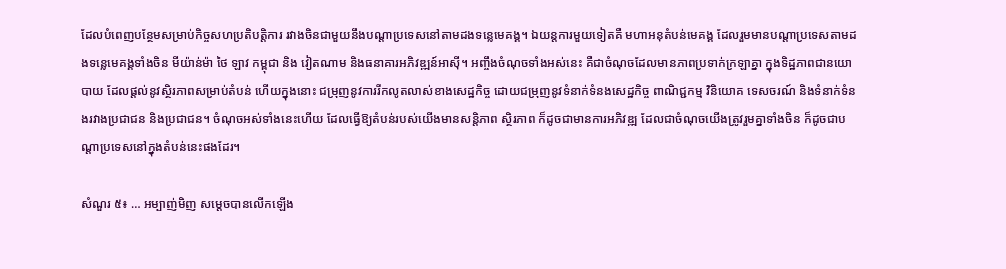ដែលបំពេញបន្ថែមសម្រាប់កិច្ចសហប្រតិបត្តិការ រវាងចិនជាមួយនឹងបណ្តាប្រទេសនៅតាមដងទន្លេមេគង្គ។ ឯយន្តការមួយទៀតគឺ មហាអនុតំបន់មេគង្គ ដែលរួមមានបណ្តាប្រទេសតាមដងទន្លេមេគង្គទាំងចិន មីយ៉ាន់ម៉ា ថៃ ឡាវ កម្ពុជា និង វៀតណាម និងធនាគារអភិវឌ្ឍន៍អាស៊ី។ អញ្ចឹងចំណុចទាំងអស់នេះ គឺជាចំណុចដែលមានភាពប្រទាក់ក្រឡាគ្នា ក្នុងទិដ្ឋភាពជានយោបាយ ដែលផ្ដល់នូវស្ថិរភាពសម្រាប់តំបន់ ហើយក្នុងនោះ ជម្រុញនូវការរីកលូតលាស់ខាងសេដ្ឋកិច្ច ដោយជម្រុញនូវទំនាក់ទំនងសេដ្ឋកិច្ច ពាណិជ្ជកម្ម វិនិយោគ ទេសចរណ៍ និងទំនាក់ទំនងរវាងប្រជាជន និងប្រជាជន។ ចំណុចអស់ទាំងនេះហើយ ដែលធ្វើឱ្យតំបន់របស់យើងមានសន្តិភាព ស្ថិរភាព ក៏ដូចជាមានការអភិវឌ្ឍ ដែលជាចំណុចយើងត្រូវរួមគ្នាទាំងចិន ក៏ដូចជាបណ្តាប្រទេសនៅក្នុងតំបន់នេះផងដែរ។

សំណួរ ៥៖ … អម្បាញ់មិញ សម្តេចបានលើកឡើង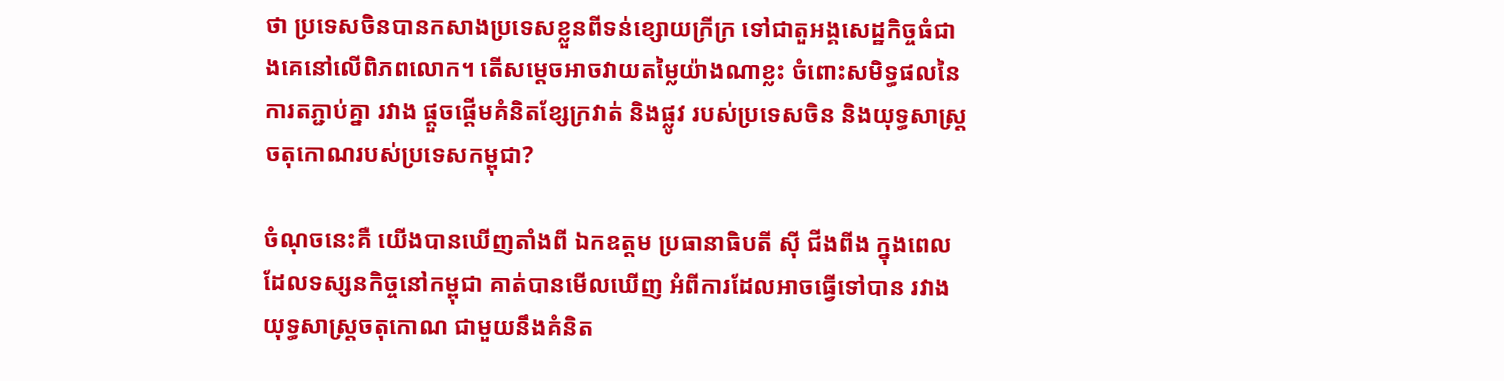ថា ប្រទេសចិនបានកសាងប្រទេសខ្លួនពីទន់ខ្សោយក្រីក្រ ទៅជាតួអង្គសេដ្ឋកិច្ចធំជាងគេនៅលើពិភពលោក។ តើសម្ដេចអាចវាយតម្លៃយ៉ាងណាខ្លះ ចំពោះសមិទ្ធផលនៃការតភ្ជាប់គ្នា រវាង ផ្តួចផ្តើមគំនិតខ្សែក្រវាត់ និងផ្លូវ របស់ប្រទេសចិន និងយុទ្ធសាស្ត្រចតុកោណរបស់ប្រទេសកម្ពុជា?

ចំណុចនេះគឺ យើងបានឃើញតាំងពី ឯកឧត្តម ប្រធានាធិបតី ស៊ី ជីងពីង ក្នុងពេលដែលទស្សនកិច្ចនៅកម្ពុជា គាត់បានមើលឃើញ អំពីការដែលអាចធ្វើទៅបាន រវាងយុទ្ធសាស្ត្រចតុកោណ ជាមួយនឹងគំនិត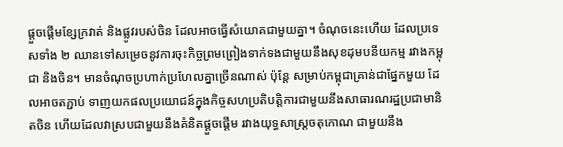ផ្តួចផ្តើមខ្សែក្រវាត់ និងផ្លូវរបស់ចិន ដែលអាចធ្វើសំយោគជាមួយគ្នា។ ចំណុចនេះហើយ ដែលប្រទេសទាំង ២ ឈានទៅសម្រេចនូវការចុះកិច្ចព្រមព្រៀងទាក់ទងជាមួយនឹងសុខដុមបនីយកម្ម រវាងកម្ពុជា និងចិន។ មានចំណុចប្រហាក់ប្រហែលគ្នាច្រើនណាស់ ប៉ុន្តែ សម្រាប់កម្ពុជាគ្រាន់ជាផ្នែកមួយ ដែលអាចតភ្ជាប់ ទាញយកផលប្រយោជន៍ក្នុងកិច្ចសហប្រតិបត្តិការជាមួយនឹងសាធារណរដ្ឋប្រជាមានិតចិន ហើយដែលវាស្របជាមួយនឹងគំនិតផ្តួចផ្តើម រវាងយុទ្ធសាស្រ្តចតុកោណ ជាមួយនឹង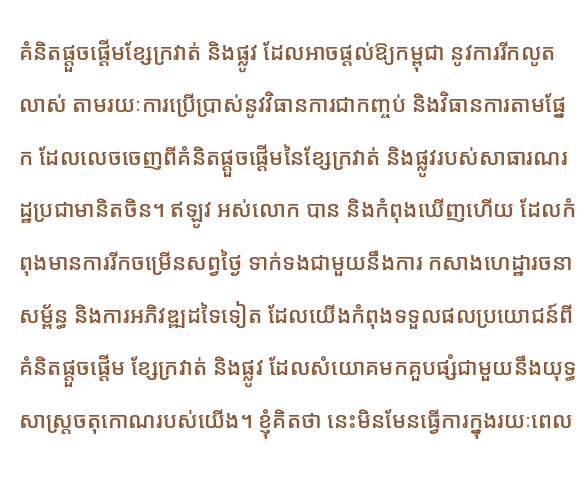គំនិតផ្តួចផ្តើមខ្សែក្រវាត់ និងផ្លូវ ដែលអាចផ្តល់ឱ្យកម្ពុជា នូវការរីកលូតលាស់ តាមរយៈការប្រើប្រាស់នូវវិធានការជាកញ្ចប់ និងវិធានការតាមផ្នែក ដែលលេចចេញពីគំនិតផ្តួចផ្តើមនៃខ្សែក្រវាត់ និងផ្លូវរបស់សាធារណរដ្ឋប្រជាមានិតចិន។ ឥឡូវ អស់លោក បាន និងកំពុងឃើញហើយ ដែលកំពុងមានការរីកចម្រើនសព្វថ្ងៃ ទាក់ទងជាមួយនឹងការ កសាងហេដ្ឋារចនាសម័្ពន្ធ និងការអភិវឌ្ឍដទៃទៀត ដែលយើងកំពុងទទួលផលប្រយោជន៍ពីគំនិតផ្តួចផ្តើម ខ្សែក្រវាត់ និងផ្លូវ ដែលសំយោគមកគួបផ្សំជាមួយនឹងយុទ្ធសាស្ត្រចតុកោណរបស់យើង។ ខ្ញុំគិតថា នេះមិនមែនធ្វើការក្នុងរយៈពេល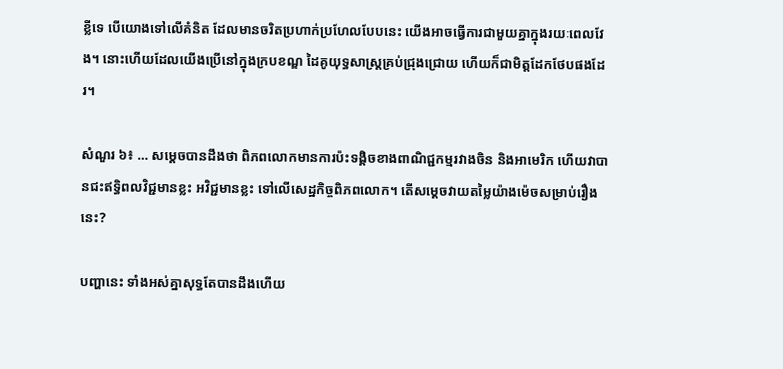ខ្លីទេ បើយោងទៅលើគំនិត ដែលមានចរិតប្រហាក់ប្រហែលបែបនេះ យើងអាចធ្វើការជាមួយគ្នាក្នុងរយៈពេលវែង។ នោះហើយដែលយើងប្រើនៅក្នុងក្របខណ្ឌ ដៃគូយុទ្ធសាស្ត្រគ្រប់ជ្រុងជ្រោយ ហើយក៏ជាមិត្តដែកថែបផងដែរ។

សំណួរ ៦៖ … សម្តេចបានដឹងថា ពិភពលោកមានការប៉ះទង្គិចខាងពាណិជ្ជកម្មរវាងចិន និងអាមេរិក ហើយវាបានជះឥទ្ធិពលវិជ្ជមានខ្លះ អវិជ្ជមានខ្លះ ទៅលើសេដ្ឋកិច្ចពិភពលោក។ តើសម្តេចវាយតម្លៃយ៉ាងម៉េចសម្រាប់រឿងនេះ?

បញ្ហានេះ ទាំងអស់គ្នាសុទ្ធតែបានដឹងហើយ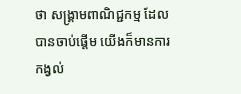ថា សង្គ្រាមពាណិជ្ជកម្ម ដែលបានចាប់ផ្តើម យើងក៏មានការកង្វល់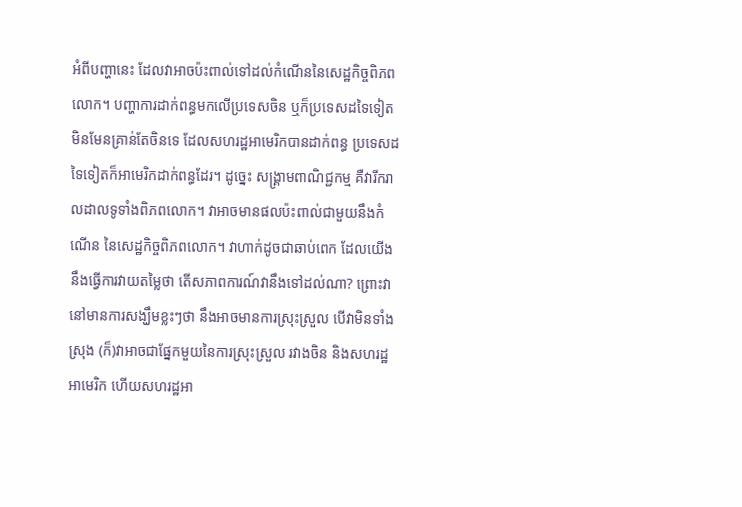អំពីបញ្ហានេះ ដែលវាអាចប៉ះពាល់ទៅដល់កំណើននៃសេដ្ឋកិច្ចពិភពលោក។ បញ្ហាការដាក់ពន្ធមកលើប្រទេសចិន ឬក៏ប្រទេសដទៃទៀត មិនមែនគ្រាន់តែចិនទេ ដែលសហរដ្ឋអាមេរិកបានដាក់ពន្ធ ប្រទេសដទៃទៀតក៏អាមេរិកដាក់ពន្ធដែរ។ ដូច្នេះ សង្គ្រាមពាណិជ្ជកម្ម គឺវារីករាលដាលទូទាំងពិភពលោក។ វាអាចមានផលប៉ះពាល់ជាមួយនឹងកំណើន នៃសេដ្ឋកិច្ចពិភពលោក។ វាហាក់ដូចជាឆាប់ពេក ដែលយើងនឹងធ្វើការវាយតម្លៃថា តើសភាពការណ៍វានឹងទៅដល់ណា? ព្រោះវានៅមានការសង្ឃឹមខ្លះៗថា នឹងអាចមានការស្រុះស្រួល បើវាមិនទាំងស្រុង (ក៏)វាអាចជាផ្នែកមួយនៃការស្រុះស្រួល រវាងចិន និងសហរដ្ឋអាមេរិក ហើយសហរដ្ឋអា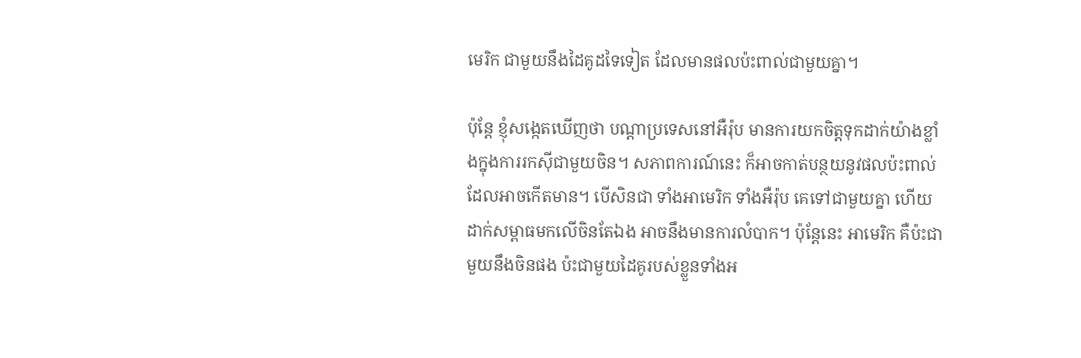មេរិក ជាមួយនឹងដៃគូដទៃទៀត ដែលមានផលប៉ះពាល់ជាមួយគ្នា។

ប៉ុន្តែ ខ្ញុំសង្កេតឃើញថា បណ្តាប្រទេសនៅអឺរ៉ុប មានការយកចិត្តទុកដាក់យ៉ាងខ្លាំងក្នុងការរកស៊ីជាមួយចិន។ សភាពការណ៍នេះ ក៏អាចកាត់បន្ថយនូវផលប៉ះពាល់ ដែលអាចកើតមាន។ បើសិនជា ទាំងអាមេរិក ទាំងអឺរ៉ុប គេទៅជាមួយគ្នា ហើយដាក់សម្ពាធមកលើចិនតែឯង អាចនឹងមានការលំបាក។ ប៉ុន្តែនេះ អាមេរិក គឺប៉ះជាមួយនឹងចិនផង ប៉ះជាមួយដៃគូរបស់ខ្លួនទាំងអ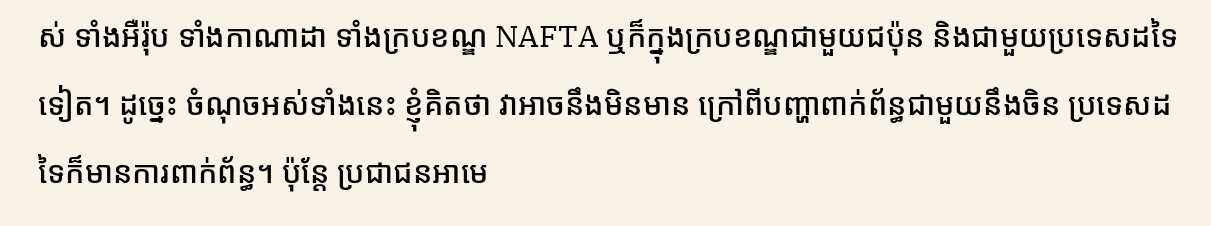ស់ ទាំងអឺរ៉ុប ទាំងកាណាដា ទាំងក្របខណ្ឌ NAFTA ឬក៏ក្នុងក្របខណ្ឌជាមួយជប៉ុន និងជាមួយប្រទេសដទៃទៀត។ ដូច្នេះ ចំណុចអស់ទាំងនេះ ខ្ញុំគិតថា វាអាចនឹងមិនមាន ក្រៅពីបញ្ហាពាក់ព័ន្ធជាមួយនឹងចិន ប្រទេសដទៃក៏មានការពាក់ព័ន្ធ។ ប៉ុន្តែ ប្រជាជនអាមេ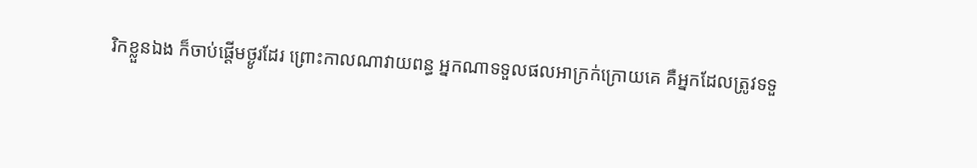រិកខ្លួនឯង ក៏ចាប់ផ្តើមថ្ងូរដែរ ព្រោះកាលណាវាយពន្ធ អ្នកណាទទួលផលអាក្រក់ក្រោយគេ គឺអ្នកដែលត្រូវទទួ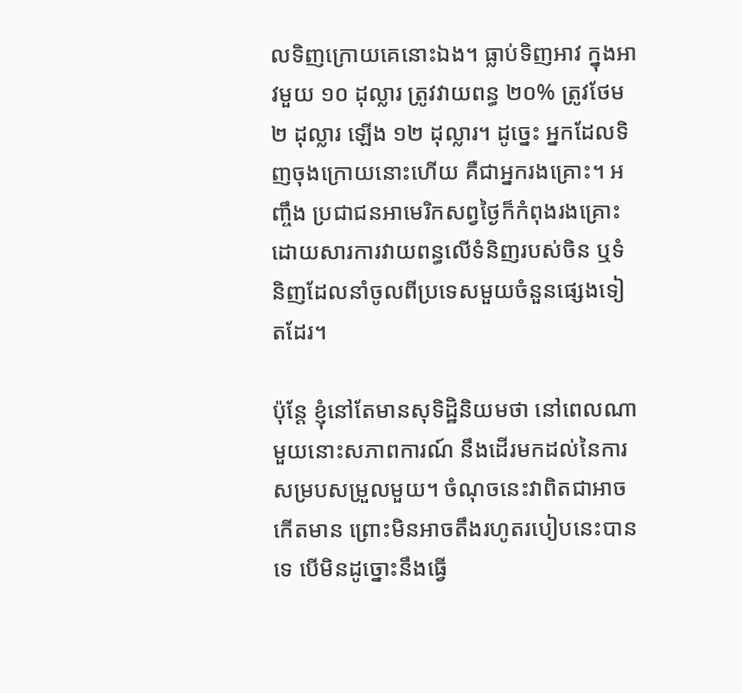លទិញក្រោយគេនោះឯង។ ធ្លាប់ទិញអាវ ក្នុងអាវមួយ ១០ ដុល្លារ ត្រូវវាយពន្ធ ២០% ត្រូវថែម ២ ដុល្លារ ឡើង ១២ ដុល្លារ។ ដូច្នេះ អ្នកដែលទិញចុងក្រោយនោះហើយ គឺជាអ្នករងគ្រោះ។ អញ្ចឹង ប្រជាជនអាមេរិកសព្វថ្ងៃក៏កំពុងរងគ្រោះ ដោយសារការវាយពន្ធលើទំនិញរបស់ចិន ឬទំនិញដែលនាំចូលពីប្រទេសមួយចំនួនផ្សេងទៀតដែរ។

ប៉ុន្តែ ខ្ញុំនៅតែមានសុទិដ្ឋិនិយមថា នៅពេលណាមួយនោះសភាពការណ៍ នឹងដើរមកដល់នៃការសម្របសម្រួលមួយ។ ចំណុចនេះវាពិតជាអាចកើតមាន ព្រោះមិនអាចតឹងរហូតរបៀបនេះបានទេ បើមិនដូច្នោះនឹងធ្វើ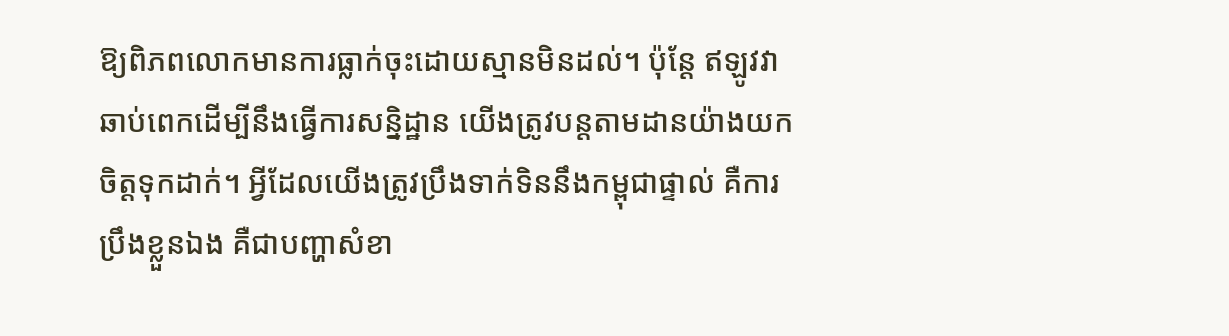ឱ្យពិភពលោកមានការធ្លាក់ចុះដោយស្មានមិនដល់។ ប៉ុន្តែ ឥឡូវវាឆាប់ពេកដើម្បីនឹងធ្វើការសន្និដ្ឋាន យើងត្រូវបន្តតាមដានយ៉ាងយកចិត្តទុកដាក់។ អ្វីដែលយើងត្រូវប្រឹងទាក់ទិននឹងកម្ពុជាផ្ទាល់ គឺការប្រឹងខ្លួនឯង គឺជាបញ្ហាសំខា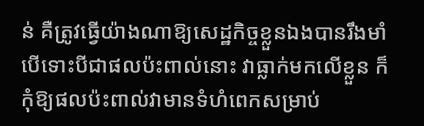ន់ គឺត្រូវធ្វើយ៉ាងណាឱ្យសេដ្ឋកិច្ចខ្លួនឯងបានរឹងមាំ បើទោះបីជាផលប៉ះពាល់នោះ វាធ្លាក់មកលើខ្លួន ក៏កុំឱ្យផលប៉ះពាល់វាមានទំហំពេកសម្រាប់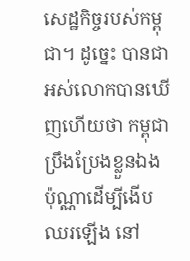សេដ្ឋកិច្ចរបស់កម្ពុជា។ ដូច្នេះ បានជាអស់លោកបានឃើញហើយថា កម្ពុជាប្រឹងប្រែងខ្លួនឯងប៉ុណ្ណាដើម្បីងើបឈរឡើង នៅ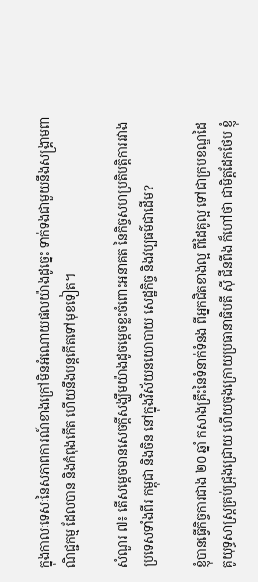ក្នុងកាលៈទេសៈនៃសភាពការណ៍ខាងក្រៅមិនអំណោយផលយ៉ាងដូច្នេះ ទាក់ទងជាមួយនឹងសង្គ្រាមពាណិជ្ជកម្ម ដែលបាន និងកំពុងកើត ហើយនឹងបន្តកើតទៅមុខទៀត។

សំណួរ ៧៖ តើសម្តេចមានសេចក្តីសង្ឃឹមយ៉ាងដូចម្តេចខ្លះចំពោះអនាគត នៃកិច្ចសហប្រតិបត្តិការរវាងប្រទេសទាំងពីរ កម្ពុជា និងចិន នៅក្នុងវិស័យនយោបាយ សេដ្ឋកិច្ច និងវប្បធម៌ជាដើម?

ខ្ញុំបានធ្វើកិច្ចការជាង ២០ ឆ្នាំ កសាងគ្រឹះនៃទំនាក់ទំនង ពីអ្នកជិតខាងល្អ ពីដៃគូល្អ ទៅជាក្របខណ្ឌដៃគូយុទ្ធសាស្រ្តគ្រប់ជ្រុងជ្រោយ ហើយចុងក្រោយប្រធានាធិបតី ស៊ី ជីនពីង ក៏ហៅថា ជាមិត្តដែកថែប ខ្ញុំ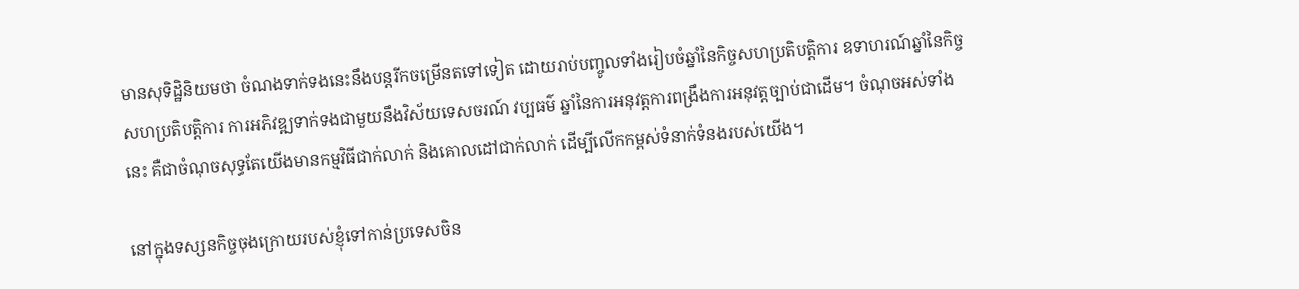មានសុទិដ្ឋិនិយមថា ចំណងទាក់ទងនេះនឹងបន្តរីកចម្រើនតទៅទៀត ដោយរាប់បញ្ចូលទាំងរៀបចំឆ្នាំនៃកិច្ចសហប្រតិបត្តិការ ឧទាហរណ៍ឆ្នាំនៃកិច្ចសហប្រតិបត្តិការ ការអភិវឌ្ឍទាក់ទងជាមួយនឹងវិស័យទេសចរណ៍ វប្បធម៌ ឆ្នាំនៃការអនុវត្តការពង្រឹងការអនុវត្តច្បាប់ជាដើម។ ចំណុចអស់ទាំងនេះ គឺជាចំណុចសុទ្ធតែយើងមានកម្មវិធីជាក់លាក់ និងគោលដៅជាក់លាក់ ដើម្បីលើកកម្ពស់ទំនាក់ទំនងរបស់យើង។

នៅក្នុងទស្សនកិច្ចចុងក្រោយរបស់ខ្ញុំទៅកាន់ប្រទេសចិន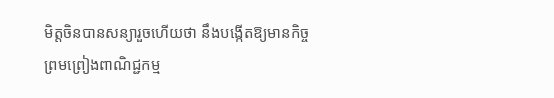មិត្តចិនបានសន្យារួចហើយថា នឹងបង្កើតឱ្យមានកិច្ចព្រមព្រៀងពាណិជ្ជកម្ម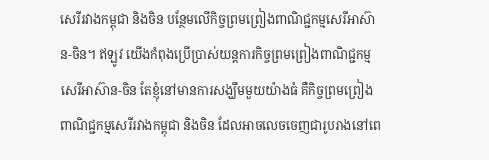សេរីរវាងកម្ពុជា និងចិន បន្ថែមលើកិច្ចព្រមព្រៀងពាណិជ្ជកម្មសេរីអាស៊ាន-ចិន។ ឥឡូវ យើងកំពុងប្រើប្រាស់យន្តការកិច្ចព្រមព្រៀងពាណិជ្ជកម្មសេរីអាស៊ាន-ចិន តែខ្ញុំនៅមានការសង្ឃឹមមួយយ៉ាងធំ គឺកិច្ចព្រមព្រៀងពាណិជ្ជកម្មសេរីរវាងកម្ពុជា និងចិន ដែលអាចលេចចេញជារូបរាងនៅពេ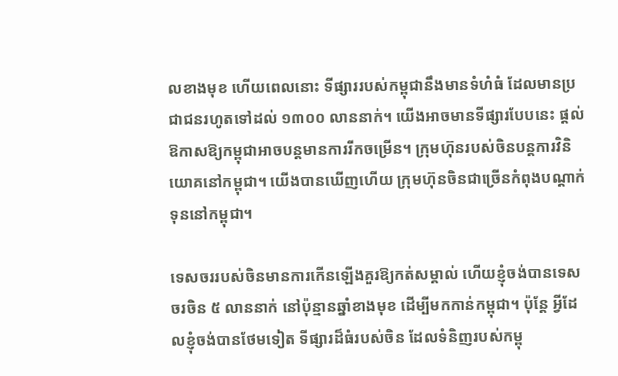លខាងមុខ ហើយពេលនោះ ទីផ្សាររបស់កម្ពុជានឹងមានទំហំធំ ដែលមានប្រជាជនរហូតទៅដល់ ១៣០០ លាននាក់។ យើងអាចមានទីផ្សារបែបនេះ ផ្តល់ឱកាសឱ្យកម្ពុជាអាចបន្តមានការរីកចម្រើន។ ក្រុមហ៊ុនរបស់ចិនបន្តការវិនិយោគនៅកម្ពុជា។ យើងបានឃើញហើយ ក្រុមហ៊ុនចិនជាច្រើនកំពុងបណ្ដាក់ទុននៅកម្ពុជា។

ទេសចររបស់ចិនមានការកើនឡើងគួរឱ្យកត់សម្គាល់ ហើយខ្ញុំចង់បានទេសចរចិន ៥ លាននាក់ នៅប៉ុន្មានឆ្នាំខាងមុខ ដើម្បីមកកាន់កម្ពុជា។ ប៉ុន្តែ អ្វីដែលខ្ញុំចង់បានថែមទៀត ទីផ្សារដ៏ធំរបស់ចិន ដែលទំនិញរបស់កម្ពុ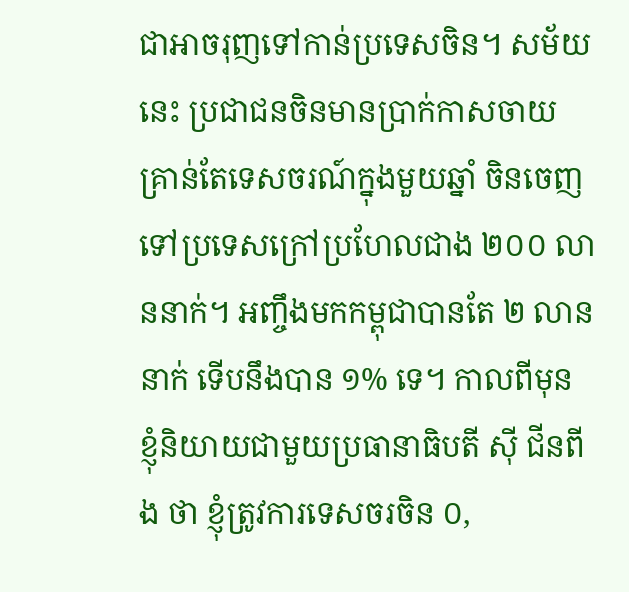ជាអាចរុញទៅកាន់ប្រទេសចិន។ សម័យនេះ ប្រជាជនចិនមានប្រាក់កាសចាយ គ្រាន់តែទេសចរណ៍ក្នុងមួយឆ្នាំ ចិនចេញទៅប្រទេសក្រៅប្រហែលជាង ២០០ លាននាក់។ អញ្ចឹងមកកម្ពុជាបានតែ ២ លាននាក់ ទើបនឹងបាន ១% ទេ។ កាលពីមុន ខ្ញុំនិយាយជាមួយប្រធានាធិបតី ស៊ី ជីនពីង ថា ខ្ញុំត្រូវការទេសចរចិន ០,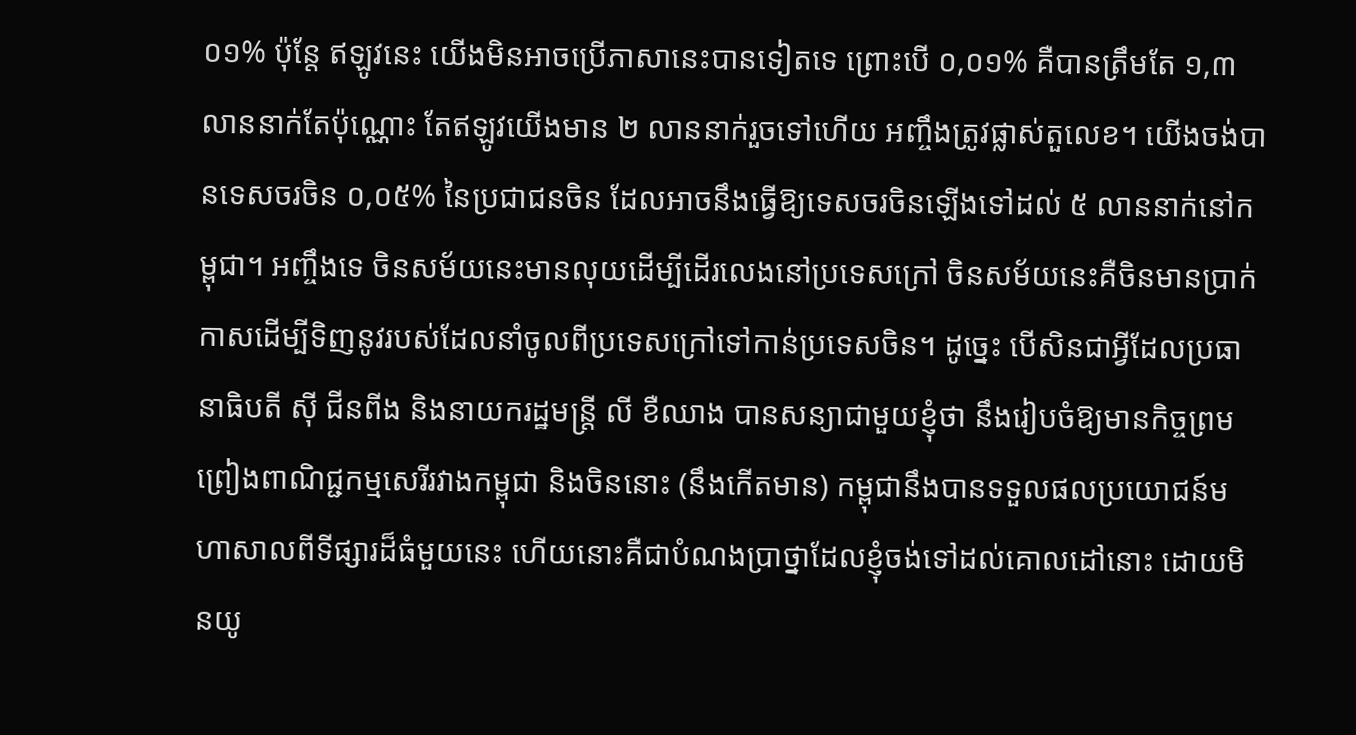០១% ប៉ុន្តែ ឥឡូវនេះ យើងមិនអាចប្រើភាសានេះបានទៀតទេ ព្រោះបើ ០,០១% គឺបានត្រឹមតែ ១,៣ លាននាក់តែប៉ុណ្ណោះ តែឥឡូវយើងមាន ២ លាននាក់រួចទៅហើយ អញ្ចឹងត្រូវផ្លាស់តួលេខ។ យើងចង់បានទេសចរចិន ០,០៥% នៃប្រជាជនចិន ដែលអាចនឹងធ្វើឱ្យទេសចរចិនឡើងទៅដល់ ៥ លាននាក់នៅកម្ពុជា។ អញ្ចឹងទេ ចិនសម័យនេះមានលុយដើម្បីដើរលេងនៅប្រទេសក្រៅ ចិនសម័យនេះគឺចិនមានប្រាក់កាសដើម្បីទិញនូវរបស់ដែលនាំចូលពីប្រទេសក្រៅទៅកាន់ប្រទេសចិន។ ដូច្នេះ បើសិនជាអ្វីដែលប្រធានាធិបតី ស៊ី ជីនពីង និងនាយករដ្ឋមន្រ្តី លី ខឺឈាង បានសន្យាជាមួយខ្ញុំថា នឹងរៀបចំឱ្យមានកិច្ចព្រមព្រៀងពាណិជ្ជកម្មសេរីរវាងកម្ពុជា និងចិននោះ (នឹងកើតមាន) កម្ពុជានឹងបានទទួលផលប្រយោជន៍មហាសាលពីទីផ្សារដ៏ធំមួយនេះ ហើយនោះគឺជាបំណងប្រាថ្នាដែលខ្ញុំចង់ទៅដល់គោលដៅនោះ ដោយមិនយូ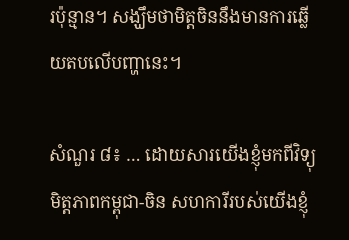រប៉ុន្មាន។ សង្ឃឹមថាមិត្តចិននឹងមានការឆ្លើយតបលើបញ្ហានេះ។

សំណួរ ៨៖ … ដោយសារយើងខ្ញុំមកពីវិទ្យុមិត្តភាពកម្ពុជា-ចិន សហការីរបស់យើងខ្ញុំ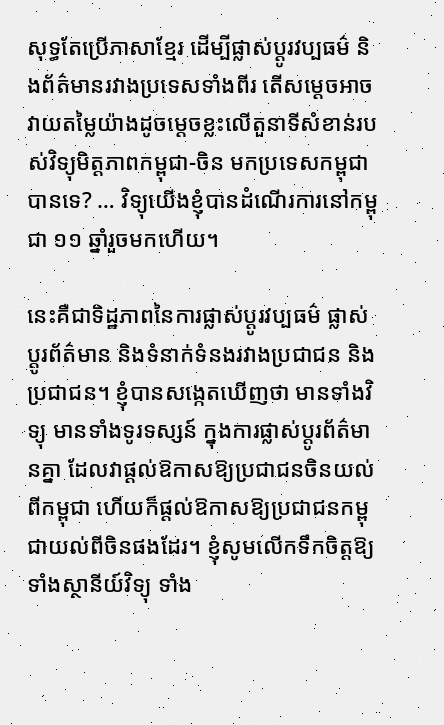សុទ្ធតែប្រើភាសាខ្មែរ ដើម្បីផ្លាស់ប្តូរវប្បធម៌ និងព័ត៌មានរវាងប្រទេសទាំងពីរ តើសម្តេចអាចវាយតម្លៃយ៉ាងដូចម្តេចខ្លះលើតួនាទីសំខាន់របស់វិទ្យុមិត្តភាពកម្ពុជា-ចិន មកប្រទេសកម្ពុជាបានទេ? … វិទ្យុយើងខ្ញុំបានដំណើរការនៅកម្ពុជា ១១ ឆ្នាំរួចមកហើយ។

នេះគឺជាទិដ្ឋភាពនៃការផ្លាស់ប្តូរវប្បធម៌ ផ្លាស់ប្តូរព័ត៌មាន និងទំនាក់ទំនងរវាងប្រជាជន និងប្រជាជន។ ខ្ញុំបានសង្កេតឃើញថា មានទាំងវិទ្យុ មានទាំងទូរទស្សន៍ ក្នុងការផ្លាស់ប្តូរព័ត៌មានគ្នា ដែលវាផ្ដល់ឱកាសឱ្យប្រជាជនចិនយល់ពីកម្ពុជា ហើយក៏ផ្តល់ឱកាសឱ្យប្រជាជនកម្ពុជាយល់ពីចិនផងដែរ។ ខ្ញុំសូមលើកទឹកចិត្តឱ្យទាំងស្ថានីយ៍វិទ្យុ ទាំង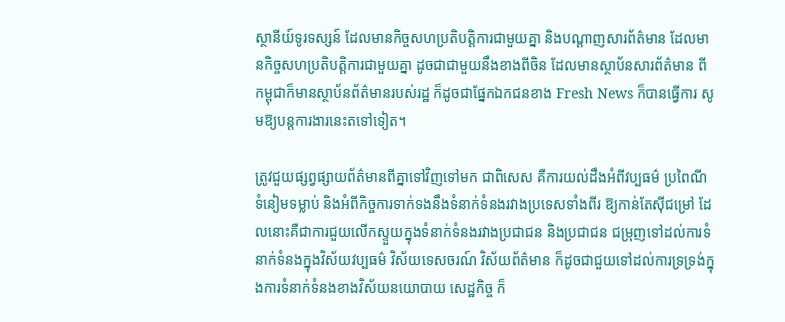ស្ថានីយ៍ទូរទស្សន៍ ដែលមានកិច្ចសហប្រតិបត្តិការជាមួយគ្នា និងបណ្តាញសារព័ត៌មាន ដែលមានកិច្ចសហប្រតិបត្តិការជាមួយគ្នា ដូចជាជាមួយនឹងខាងពីចិន ដែលមានស្ថាប័នសារព័ត៌មាន ពីកម្ពុជាក៏មានស្ថាប័នព័ត៌មានរបស់រដ្ឋ ក៏ដូចជាផ្នែកឯកជនខាង Fresh News ក៏បានធ្វើការ សូមឱ្យបន្តការងារនេះតទៅទៀត។

ត្រូវជួយផ្សព្វផ្សាយព័ត៌មានពីគ្នាទៅវិញទៅមក ជាពិសេស គឺការយល់ដឹងអំពីវប្បធម៌ ប្រពៃណី ទំនៀមទម្លាប់ និងអំពីកិច្ចការទាក់ទងនឹងទំនាក់ទំនងរវាងប្រទេសទាំងពីរ ឱ្យកាន់តែស៊ីជម្រៅ ដែលនោះគឺជាការជួយលើកស្ទួយក្នុងទំនាក់ទំនងរវាងប្រជាជន និងប្រជាជន ជម្រុញទៅដល់ការទំនាក់ទំនងក្នុងវិស័យវប្បធម៌ វិស័យទេសចរណ៍ វិស័យព័ត៌មាន ក៏ដូចជាជួយទៅដល់ការទ្រទ្រង់ក្នុងការទំនាក់ទំនងខាងវិស័យនយោបាយ សេដ្ឋកិច្ច ក៏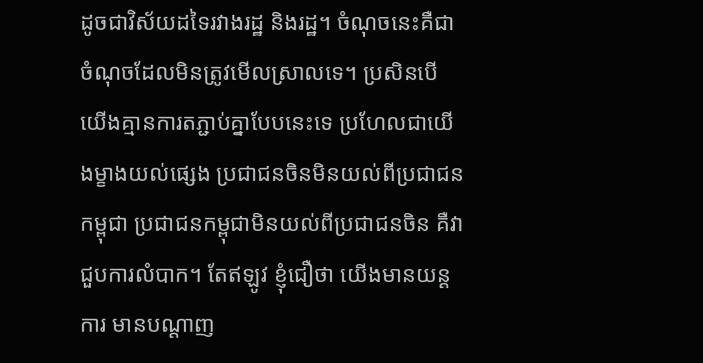ដូចជាវិស័យដទៃរវាងរដ្ឋ និងរដ្ឋ។ ចំណុចនេះគឺជាចំណុចដែលមិនត្រូវមើលស្រាលទេ។ ប្រសិនបើយើងគ្មានការតភ្ជាប់គ្នាបែបនេះទេ ប្រហែលជាយើងម្ខាងយល់ផ្សេង ប្រជាជនចិនមិនយល់ពីប្រជាជនកម្ពុជា ប្រជាជនកម្ពុជាមិនយល់ពីប្រជាជនចិន គឺវាជួបការលំបាក។ តែឥឡូវ ខ្ញុំជឿថា យើងមានយន្តការ មានបណ្តាញ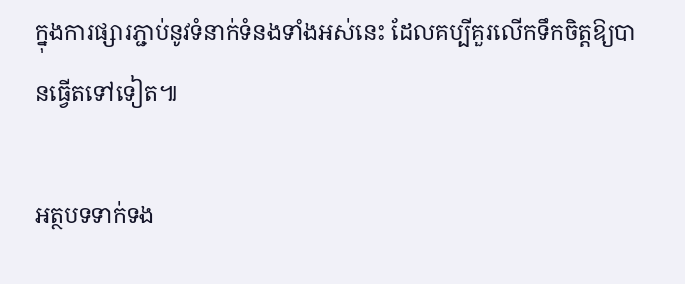ក្នុងការផ្សារភ្ជាប់នូវទំនាក់ទំនងទាំងអស់នេះ ដែលគប្បីគួរលើកទឹកចិត្តឱ្យបានធ្វើតទៅទៀត៕

អត្ថបទទាក់ទង